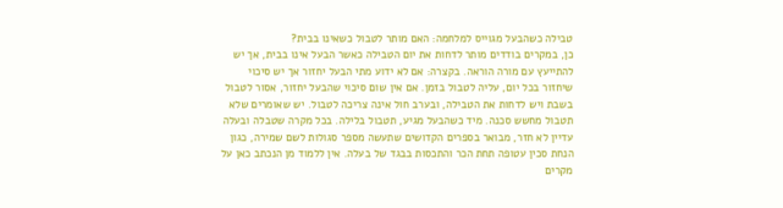טבילה כשהבעל מגוייס למלחמה: האם מותר לטבול כשאינו בבית?
כן, במקרים בודדים מותר לדחות את יום הטבילה כאשר הבעל אינו בבית, אך יש להתייעץ עם מורה הוראה. בקצרה: אם לא ידוע מתי הבעל יחזור אך יש סיכוי שיחזור בכל יום, עליה לטבול בזמן. אם אין שום סיכוי שהבעל יחזור, אסור לטבול בשבת ויש לדחות את הטבילה, ובערב חול אינה צריכה לטבול. יש שאומרים שלא תטבול מחשש סכנה. מיד כשהבעל מגיע, תטבול בלילה. בכל מקרה שטבלה ובעלה עדיין לא חזר, מבואר בספרים הקדושים שתעשה מספר סגולות לשם שמירה, כגון הנחת סכין עטופה תחת הכר והתכסות בבגד של בעלה. אין ללמוד מן הנכתב כאן על מקרים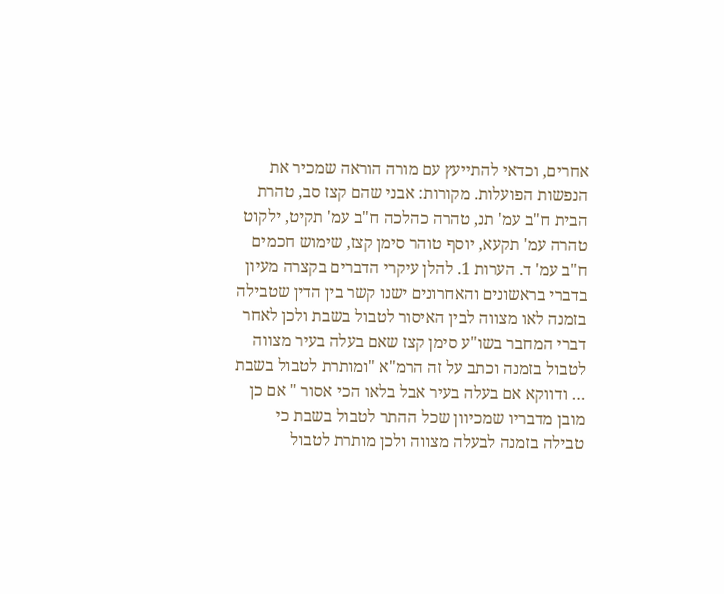אחרים, וכדאי להתייעץ עם מורה הוראה שמכיר את הנפשות הפועלות. מקורות: אבני שהם קצז סב, טהרת הבית ח"ב עמ' תנ, טהרה כהלכה ח"ב עמ' תקיט, ילקוט טהרה עמ' תקעא, יוסף טוהר סימן קצז, שימוש חכמים ח"ב עמ' ד. הערות 1. להלן עיקרי הדברים בקצרה מעיון בדברי בראשונים והאחרונים ישנו קשר בין הדין שטבילה בזמנה לאו מצווה לבין האיסור לטבול בשבת ולכן לאחר דברי המחבר בשו"ע סימן קצז שאם בעלה בעיר מצווה לטבול בזמנה וכתב על זה הרמ"א "ומותרת לטבול בשבת … ודווקא אם בעלה בעיר אבל בלאו הכי אסור " אם כן מובן מדבריו שמכיוון שכל ההתר לטבול בשבת כי טבילה בזמנה לבעלה מצווה ולכן מותרת לטבול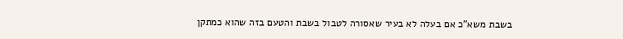בשבת משא"כ אם בעלה לא בעיר שאסורה לטבול בשבת והטעם בזה שהוא כמתקן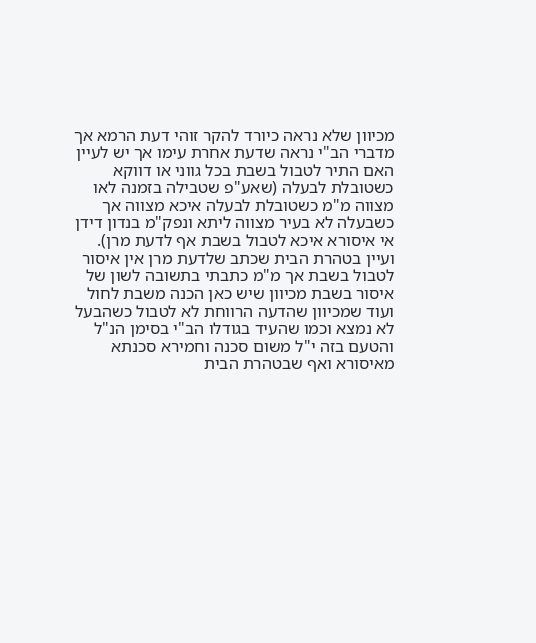מכיוון שלא נראה כיורד להקר זוהי דעת הרמא אך מדברי הב"י נראה שדעת אחרת עימו אך יש לעיין האם התיר לטבול בשבת בכל גווני או דווקא כשטובלת לבעלה (שאע"פ שטבילה בזמנה לאו מצווה מ"מ כשטובלת לבעלה איכא מצווה אך כשבעלה לא בעיר מצווה ליתא ונפק"מ בנדון דידן אי איסורא איכא לטבול בשבת אף לדעת מרן). ועיין בטהרת הבית שכתב שלדעת מרן אין איסור לטבול בשבת אך מ"מ כתבתי בתשובה לשון של איסור בשבת מכיוון שיש כאן הכנה משבת לחול ועוד שמכיוון שהדעה הרווחת לא לטבול כשהבעל לא נמצא וכמו שהעיד בגודלו הב"י בסימן הנ"ל והטעם בזה י"ל משום סכנה וחמירא סכנתא מאיסורא ואף שבטהרת הבית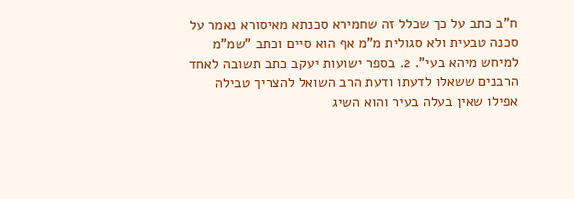ח"ב כתב על כך שכלל זה שחמירא סכנתא מאיסורא נאמר על סכנה טבעית ולא סגולית מ"מ אף הוא סיים וכתב "שמ"מ למיחש מיהא בעי". 2. בספר ישועות יעקב כתב תשובה לאחד הרבנים ששאלו לדעתו ודעת הרב השואל להצריך טבילה אפילו שאין בעלה בעיר והוא השיג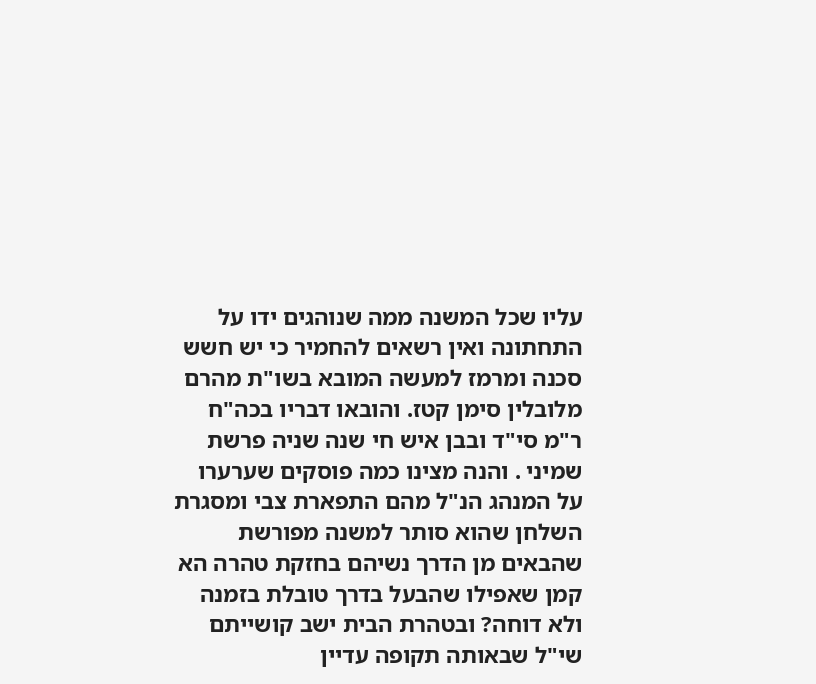עליו שכל המשנה ממה שנוהגים ידו על התחתונה ואין רשאים להחמיר כי יש חשש סכנה ומרמז למעשה המובא בשו"ת מהרם מלובלין סימן קטז. והובאו דבריו בכה"ח ר"מ סי"ד ובבן איש חי שנה שניה פרשת שמיני . והנה מצינו כמה פוסקים שערערו על המנהג הנ"ל מהם התפארת צבי ומסגרת השלחן שהוא סותר למשנה מפורשת שהבאים מן הדרך נשיהם בחזקת טהרה הא קמן שאפילו שהבעל בדרך טובלת בזמנה ולא דוחה? ובטהרת הבית ישב קושייתם שי"ל שבאותה תקופה עדיין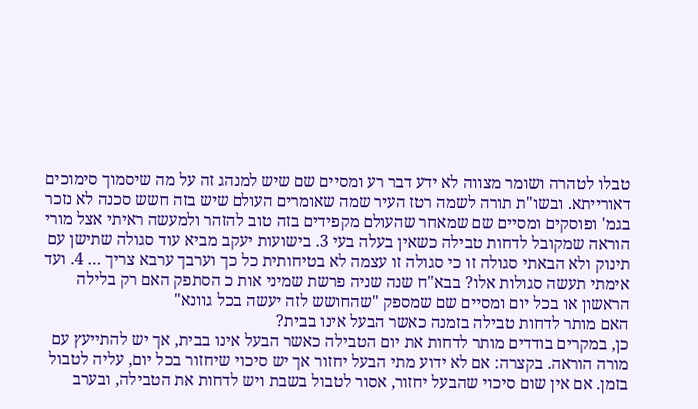טבלו לטהרה ושומר מצווה לא ידע דבר רע ומסיים שם שיש למנהג זה על מה שיסמוך סימוכים דאורייתא. ובשו"ת תורה לשמה רטז העיר שמה שאומרים העולם שיש בזה חשש סכנה לא נזכר בגמ' ופוסקים ומסיים שם שמאחר שהעולם מקפידים בזה טוב להזהר ולמעשה ראיתי אצל מורי הוראה שמקובל לדחות טבילה כשאין בעלה בעי 3. בישועות יעקב מביא עוד סגולה שתישן עם תינוק ולא הבאתי סגולה זו כי סגולה זו עצמה לא בטיחותית כל כך וערבך ערבא צריך … 4. ועד אימתי תעשה סגולות אלו? בבא"ח שנה שניה פרשת שמיני אות כ הסתפק האם רק בלילה הראשון או בכל יום ומסיים שם שמספק "שהחושש לזה יעשה בכל גוונא"
האם מותר לדחות טבילה בזמנה כאשר הבעל אינו בבית?
כן, במקרים בודדים מותר לדחות את יום הטבילה כאשר הבעל אינו בבית, אך יש להתייעץ עם מורה הוראה. בקצרה: אם לא ידוע מתי הבעל יחזור אך יש סיכוי שיחזור בכל יום, עליה לטבול בזמן. אם אין שום סיכוי שהבעל יחזור, אסור לטבול בשבת ויש לדחות את הטבילה, ובערב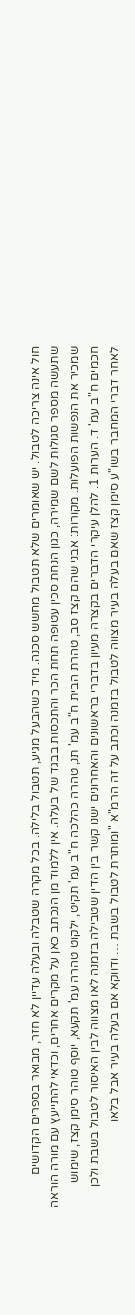חול אינה צריכה לטבול. יש שאומרים שלא תטבול מחשש סכנה. מיד כשהבעל מגיע, תטבול בלילה. בכל מקרה שטבלה ובעלה עדיין לא חזר, מבואר בספרים הקדושים שתעשה מספר סגולות לשם שמירה, כגון הנחת סכין עטופה תחת הכר והתכסות בבגד של בעלה. אין ללמוד מן הנכתב כאן על מקרים אחרים, וכדאי להתייעץ עם מורה הוראה שמכיר את הנפשות הפועלות. מקורות: אבני שהם קצז סב, טהרת הבית ח"ב עמ' תנ, טהרה כהלכה ח"ב עמ' תקיט, ילקוט טהרה עמ' תקעא, יוסף טוהר סימן קצז, שימוש חכמים ח"ב עמ' ד. הערות 1. להלן עיקרי הדברים בקצרה מעיון בדברי בראשונים והאחרונים ישנו קשר בין הדין שטבילה בזמנה לאו מצווה לבין האיסור לטבול בשבת ולכן לאחר דברי המחבר בשו"ע סימן קצז שאם בעלה בעיר מצווה לטבול בזמנה וכתב על זה הרמ"א "ומותרת לטבול בשבת … ודווקא אם בעלה בעיר אבל בלאו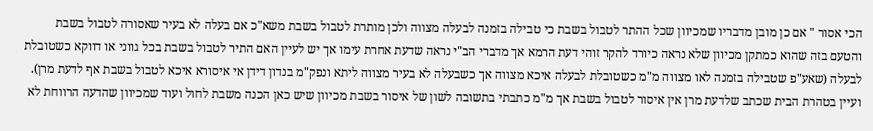הכי אסור " אם כן מובן מדבריו שמכיוון שכל ההתר לטבול בשבת כי טבילה בזמנה לבעלה מצווה ולכן מותרת לטבול בשבת משא"כ אם בעלה לא בעיר שאסורה לטבול בשבת והטעם בזה שהוא כמתקן מכיוון שלא נראה כיורד להקר זוהי דעת הרמא אך מדברי הב"י נראה שדעת אחרת עימו אך יש לעיין האם התיר לטבול בשבת בכל גווני או דווקא כשטובלת לבעלה (שאע"פ שטבילה בזמנה לאו מצווה מ"מ כשטובלת לבעלה איכא מצווה אך כשבעלה לא בעיר מצווה ליתא ונפק"מ בנדון דידן אי איסורא איכא לטבול בשבת אף לדעת מרן). ועיין בטהרת הבית שכתב שלדעת מרן אין איסור לטבול בשבת אך מ"מ כתבתי בתשובה לשון של איסור בשבת מכיוון שיש כאן הכנה משבת לחול ועוד שמכיוון שהדעה הרווחת לא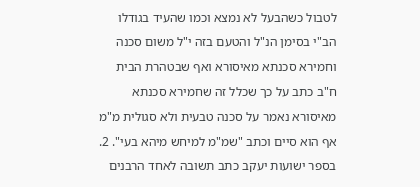לטבול כשהבעל לא נמצא וכמו שהעיד בגודלו הב"י בסימן הנ"ל והטעם בזה י"ל משום סכנה וחמירא סכנתא מאיסורא ואף שבטהרת הבית ח"ב כתב על כך שכלל זה שחמירא סכנתא מאיסורא נאמר על סכנה טבעית ולא סגולית מ"מ אף הוא סיים וכתב "שמ"מ למיחש מיהא בעי". 2. בספר ישועות יעקב כתב תשובה לאחד הרבנים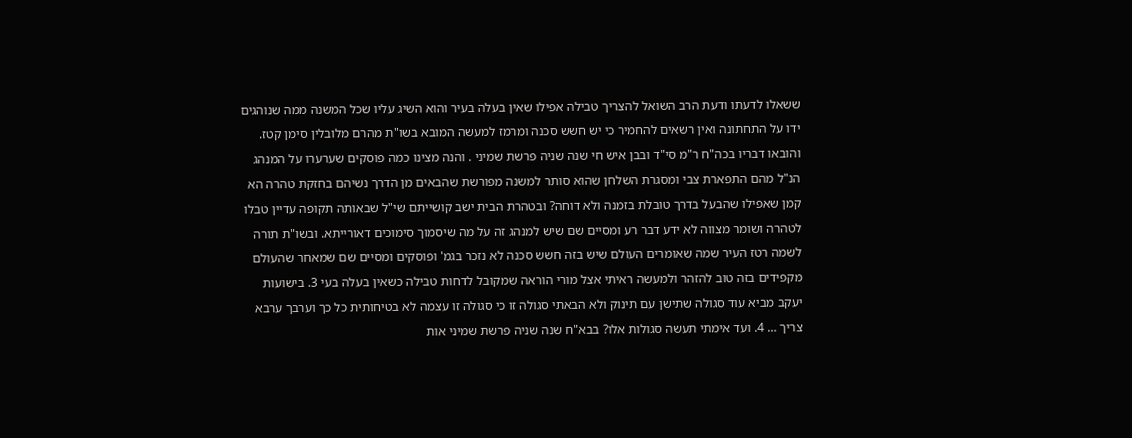ששאלו לדעתו ודעת הרב השואל להצריך טבילה אפילו שאין בעלה בעיר והוא השיג עליו שכל המשנה ממה שנוהגים ידו על התחתונה ואין רשאים להחמיר כי יש חשש סכנה ומרמז למעשה המובא בשו"ת מהרם מלובלין סימן קטז. והובאו דבריו בכה"ח ר"מ סי"ד ובבן איש חי שנה שניה פרשת שמיני . והנה מצינו כמה פוסקים שערערו על המנהג הנ"ל מהם התפארת צבי ומסגרת השלחן שהוא סותר למשנה מפורשת שהבאים מן הדרך נשיהם בחזקת טהרה הא קמן שאפילו שהבעל בדרך טובלת בזמנה ולא דוחה? ובטהרת הבית ישב קושייתם שי"ל שבאותה תקופה עדיין טבלו לטהרה ושומר מצווה לא ידע דבר רע ומסיים שם שיש למנהג זה על מה שיסמוך סימוכים דאורייתא. ובשו"ת תורה לשמה רטז העיר שמה שאומרים העולם שיש בזה חשש סכנה לא נזכר בגמ' ופוסקים ומסיים שם שמאחר שהעולם מקפידים בזה טוב להזהר ולמעשה ראיתי אצל מורי הוראה שמקובל לדחות טבילה כשאין בעלה בעי 3. בישועות יעקב מביא עוד סגולה שתישן עם תינוק ולא הבאתי סגולה זו כי סגולה זו עצמה לא בטיחותית כל כך וערבך ערבא צריך … 4. ועד אימתי תעשה סגולות אלו? בבא"ח שנה שניה פרשת שמיני אות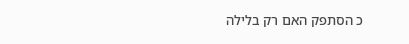כ הסתפק האם רק בלילה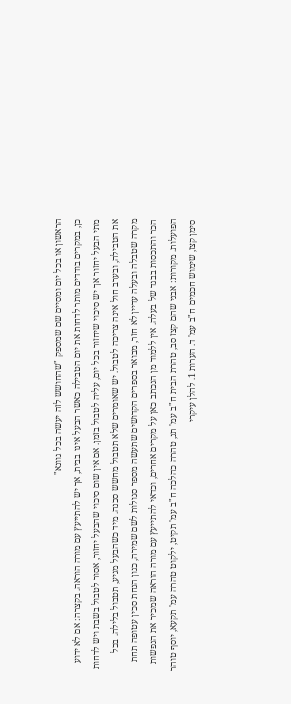הראשון או בכל יום ומסיים שם שמספק "שהחושש לזה יעשה בכל גוונא"
כן, במקרים בודדים מותר לדחות את יום הטבילה כאשר הבעל אינו בבית, אך יש להתייעץ עם מורה הוראה. בקצרה: אם לא ידוע מתי הבעל יחזור אך יש סיכוי שיחזור בכל יום, עליה לטבול בזמן. אם אין שום סיכוי שהבעל יחזור, אסור לטבול בשבת ויש לדחות את הטבילה, ובערב חול אינה צריכה לטבול. יש שאומרים שלא תטבול מחשש סכנה. מיד כשהבעל מגיע, תטבול בלילה. בכל מקרה שטבלה ובעלה עדיין לא חזר, מבואר בספרים הקדושים שתעשה מספר סגולות לשם שמירה, כגון הנחת סכין עטופה תחת הכר והתכסות בבגד של בעלה. אין ללמוד מן הנכתב כאן על מקרים אחרים, וכדאי להתייעץ עם מורה הוראה שמכיר את הנפשות הפועלות. מקורות: אבני שהם קצז סב, טהרת הבית ח"ב עמ' תנ, טהרה כהלכה ח"ב עמ' תקיט, ילקוט טהרה עמ' תקעא, יוסף טוהר סימן קצז, שימוש חכמים ח"ב עמ' ד. הערות 1. להלן עיקרי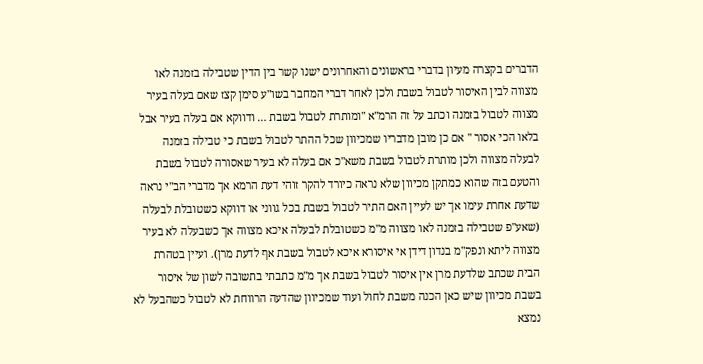הדברים בקצרה מעיון בדברי בראשונים והאחרונים ישנו קשר בין הדין שטבילה בזמנה לאו מצווה לבין האיסור לטבול בשבת ולכן לאחר דברי המחבר בשו"ע סימן קצז שאם בעלה בעיר מצווה לטבול בזמנה וכתב על זה הרמ"א "ומותרת לטבול בשבת … ודווקא אם בעלה בעיר אבל בלאו הכי אסור " אם כן מובן מדבריו שמכיוון שכל ההתר לטבול בשבת כי טבילה בזמנה לבעלה מצווה ולכן מותרת לטבול בשבת משא"כ אם בעלה לא בעיר שאסורה לטבול בשבת והטעם בזה שהוא כמתקן מכיוון שלא נראה כיורד להקר זוהי דעת הרמא אך מדברי הב"י נראה שדעת אחרת עימו אך יש לעיין האם התיר לטבול בשבת בכל גווני או דווקא כשטובלת לבעלה (שאע"פ שטבילה בזמנה לאו מצווה מ"מ כשטובלת לבעלה איכא מצווה אך כשבעלה לא בעיר מצווה ליתא ונפק"מ בנדון דידן אי איסורא איכא לטבול בשבת אף לדעת מרן). ועיין בטהרת הבית שכתב שלדעת מרן אין איסור לטבול בשבת אך מ"מ כתבתי בתשובה לשון של איסור בשבת מכיוון שיש כאן הכנה משבת לחול ועוד שמכיוון שהדעה הרווחת לא לטבול כשהבעל לא נמצא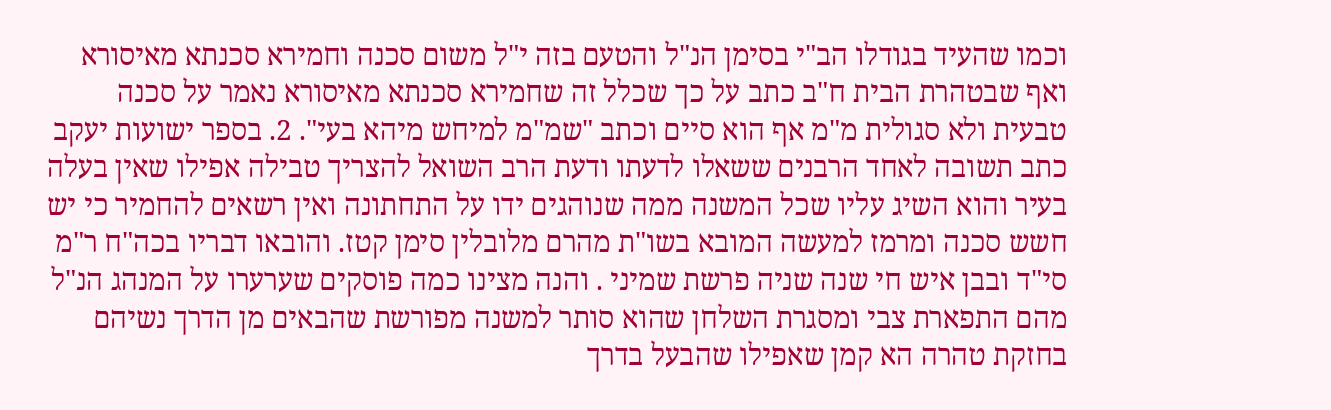וכמו שהעיד בגודלו הב"י בסימן הנ"ל והטעם בזה י"ל משום סכנה וחמירא סכנתא מאיסורא ואף שבטהרת הבית ח"ב כתב על כך שכלל זה שחמירא סכנתא מאיסורא נאמר על סכנה טבעית ולא סגולית מ"מ אף הוא סיים וכתב "שמ"מ למיחש מיהא בעי". 2. בספר ישועות יעקב כתב תשובה לאחד הרבנים ששאלו לדעתו ודעת הרב השואל להצריך טבילה אפילו שאין בעלה בעיר והוא השיג עליו שכל המשנה ממה שנוהגים ידו על התחתונה ואין רשאים להחמיר כי יש חשש סכנה ומרמז למעשה המובא בשו"ת מהרם מלובלין סימן קטז. והובאו דבריו בכה"ח ר"מ סי"ד ובבן איש חי שנה שניה פרשת שמיני . והנה מצינו כמה פוסקים שערערו על המנהג הנ"ל מהם התפארת צבי ומסגרת השלחן שהוא סותר למשנה מפורשת שהבאים מן הדרך נשיהם בחזקת טהרה הא קמן שאפילו שהבעל בדרך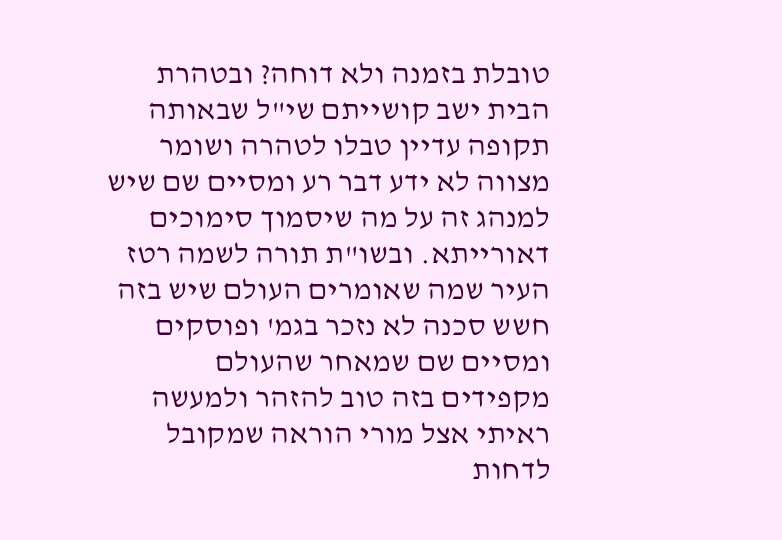טובלת בזמנה ולא דוחה? ובטהרת הבית ישב קושייתם שי"ל שבאותה תקופה עדיין טבלו לטהרה ושומר מצווה לא ידע דבר רע ומסיים שם שיש למנהג זה על מה שיסמוך סימוכים דאורייתא. ובשו"ת תורה לשמה רטז העיר שמה שאומרים העולם שיש בזה חשש סכנה לא נזכר בגמ' ופוסקים ומסיים שם שמאחר שהעולם מקפידים בזה טוב להזהר ולמעשה ראיתי אצל מורי הוראה שמקובל לדחות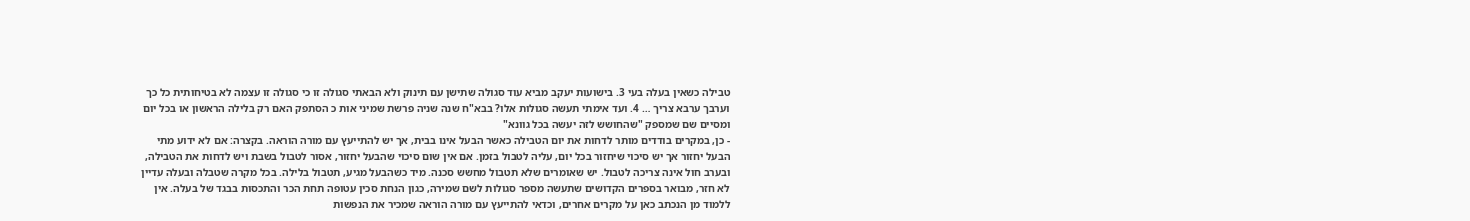טבילה כשאין בעלה בעי 3. בישועות יעקב מביא עוד סגולה שתישן עם תינוק ולא הבאתי סגולה זו כי סגולה זו עצמה לא בטיחותית כל כך וערבך ערבא צריך … 4. ועד אימתי תעשה סגולות אלו? בבא"ח שנה שניה פרשת שמיני אות כ הסתפק האם רק בלילה הראשון או בכל יום ומסיים שם שמספק "שהחושש לזה יעשה בכל גוונא"
- כן, במקרים בודדים מותר לדחות את יום הטבילה כאשר הבעל אינו בבית, אך יש להתייעץ עם מורה הוראה. בקצרה: אם לא ידוע מתי הבעל יחזור אך יש סיכוי שיחזור בכל יום, עליה לטבול בזמן. אם אין שום סיכוי שהבעל יחזור, אסור לטבול בשבת ויש לדחות את הטבילה, ובערב חול אינה צריכה לטבול. יש שאומרים שלא תטבול מחשש סכנה. מיד כשהבעל מגיע, תטבול בלילה. בכל מקרה שטבלה ובעלה עדיין לא חזר, מבואר בספרים הקדושים שתעשה מספר סגולות לשם שמירה, כגון הנחת סכין עטופה תחת הכר והתכסות בבגד של בעלה. אין ללמוד מן הנכתב כאן על מקרים אחרים, וכדאי להתייעץ עם מורה הוראה שמכיר את הנפשות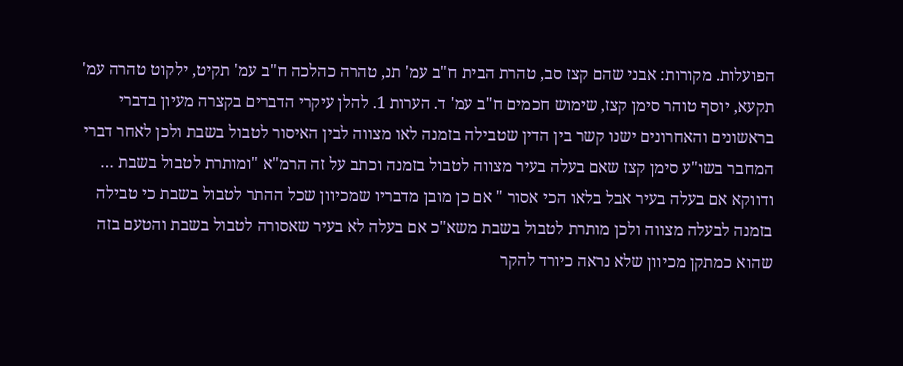הפועלות. מקורות: אבני שהם קצז סב, טהרת הבית ח"ב עמ' תנ, טהרה כהלכה ח"ב עמ' תקיט, ילקוט טהרה עמ' תקעא, יוסף טוהר סימן קצז, שימוש חכמים ח"ב עמ' ד. הערות 1. להלן עיקרי הדברים בקצרה מעיון בדברי בראשונים והאחרונים ישנו קשר בין הדין שטבילה בזמנה לאו מצווה לבין האיסור לטבול בשבת ולכן לאחר דברי המחבר בשו"ע סימן קצז שאם בעלה בעיר מצווה לטבול בזמנה וכתב על זה הרמ"א "ומותרת לטבול בשבת … ודווקא אם בעלה בעיר אבל בלאו הכי אסור " אם כן מובן מדבריו שמכיוון שכל ההתר לטבול בשבת כי טבילה בזמנה לבעלה מצווה ולכן מותרת לטבול בשבת משא"כ אם בעלה לא בעיר שאסורה לטבול בשבת והטעם בזה שהוא כמתקן מכיוון שלא נראה כיורד להקר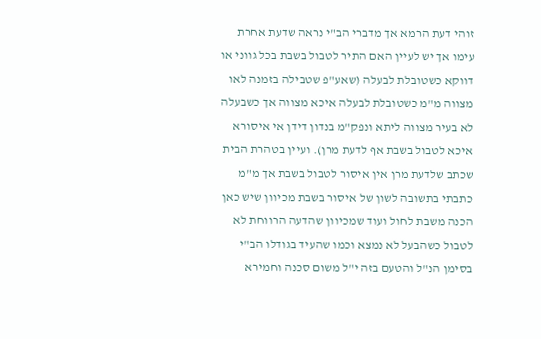זוהי דעת הרמא אך מדברי הב"י נראה שדעת אחרת עימו אך יש לעיין האם התיר לטבול בשבת בכל גווני או דווקא כשטובלת לבעלה (שאע"פ שטבילה בזמנה לאו מצווה מ"מ כשטובלת לבעלה איכא מצווה אך כשבעלה לא בעיר מצווה ליתא ונפק"מ בנדון דידן אי איסורא איכא לטבול בשבת אף לדעת מרן). ועיין בטהרת הבית שכתב שלדעת מרן אין איסור לטבול בשבת אך מ"מ כתבתי בתשובה לשון של איסור בשבת מכיוון שיש כאן הכנה משבת לחול ועוד שמכיוון שהדעה הרווחת לא לטבול כשהבעל לא נמצא וכמו שהעיד בגודלו הב"י בסימן הנ"ל והטעם בזה י"ל משום סכנה וחמירא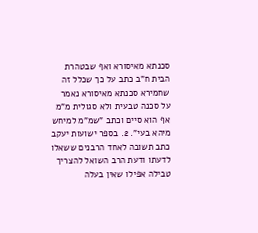סכנתא מאיסורא ואף שבטהרת הבית ח"ב כתב על כך שכלל זה שחמירא סכנתא מאיסורא נאמר על סכנה טבעית ולא סגולית מ"מ אף הוא סיים וכתב "שמ"מ למיחש מיהא בעי". 2. בספר ישועות יעקב כתב תשובה לאחד הרבנים ששאלו לדעתו ודעת הרב השואל להצריך טבילה אפילו שאין בעלה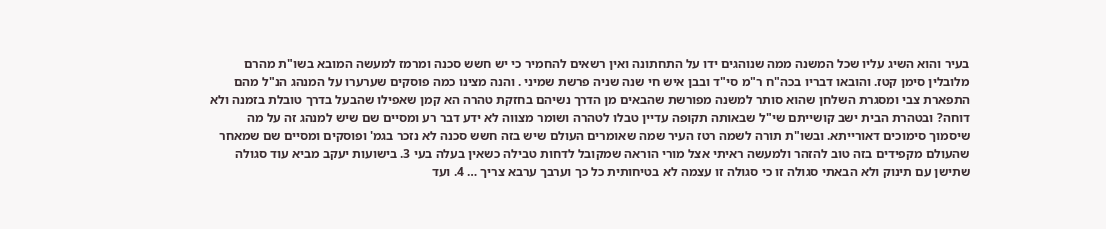בעיר והוא השיג עליו שכל המשנה ממה שנוהגים ידו על התחתונה ואין רשאים להחמיר כי יש חשש סכנה ומרמז למעשה המובא בשו"ת מהרם מלובלין סימן קטז. והובאו דבריו בכה"ח ר"מ סי"ד ובבן איש חי שנה שניה פרשת שמיני . והנה מצינו כמה פוסקים שערערו על המנהג הנ"ל מהם התפארת צבי ומסגרת השלחן שהוא סותר למשנה מפורשת שהבאים מן הדרך נשיהם בחזקת טהרה הא קמן שאפילו שהבעל בדרך טובלת בזמנה ולא דוחה? ובטהרת הבית ישב קושייתם שי"ל שבאותה תקופה עדיין טבלו לטהרה ושומר מצווה לא ידע דבר רע ומסיים שם שיש למנהג זה על מה שיסמוך סימוכים דאורייתא. ובשו"ת תורה לשמה רטז העיר שמה שאומרים העולם שיש בזה חשש סכנה לא נזכר בגמ' ופוסקים ומסיים שם שמאחר שהעולם מקפידים בזה טוב להזהר ולמעשה ראיתי אצל מורי הוראה שמקובל לדחות טבילה כשאין בעלה בעי 3. בישועות יעקב מביא עוד סגולה שתישן עם תינוק ולא הבאתי סגולה זו כי סגולה זו עצמה לא בטיחותית כל כך וערבך ערבא צריך … 4. ועד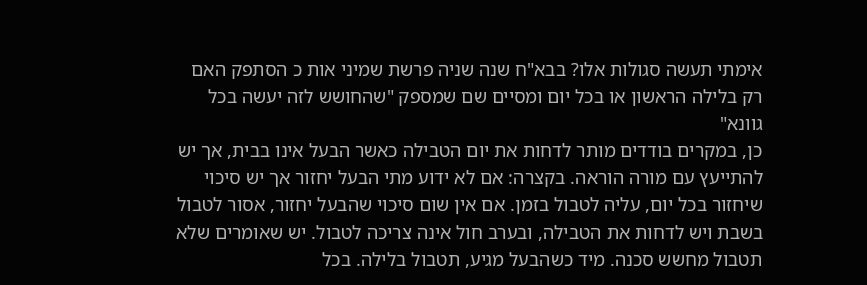אימתי תעשה סגולות אלו? בבא"ח שנה שניה פרשת שמיני אות כ הסתפק האם רק בלילה הראשון או בכל יום ומסיים שם שמספק "שהחושש לזה יעשה בכל גוונא"
כן, במקרים בודדים מותר לדחות את יום הטבילה כאשר הבעל אינו בבית, אך יש להתייעץ עם מורה הוראה. בקצרה: אם לא ידוע מתי הבעל יחזור אך יש סיכוי שיחזור בכל יום, עליה לטבול בזמן. אם אין שום סיכוי שהבעל יחזור, אסור לטבול בשבת ויש לדחות את הטבילה, ובערב חול אינה צריכה לטבול. יש שאומרים שלא תטבול מחשש סכנה. מיד כשהבעל מגיע, תטבול בלילה. בכל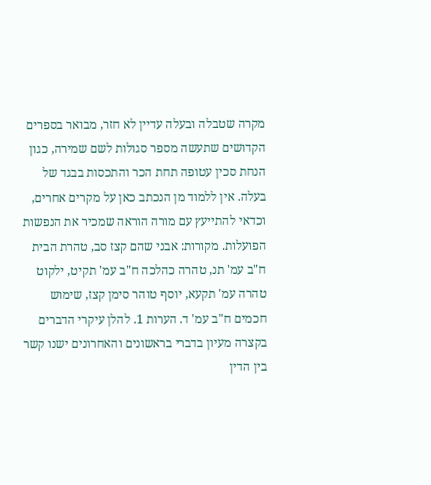מקרה שטבלה ובעלה עדיין לא חזר, מבואר בספרים הקדושים שתעשה מספר סגולות לשם שמירה, כגון הנחת סכין עטופה תחת הכר והתכסות בבגד של בעלה. אין ללמוד מן הנכתב כאן על מקרים אחרים, וכדאי להתייעץ עם מורה הוראה שמכיר את הנפשות הפועלות. מקורות: אבני שהם קצז סב, טהרת הבית ח"ב עמ' תנ, טהרה כהלכה ח"ב עמ' תקיט, ילקוט טהרה עמ' תקעא, יוסף טוהר סימן קצז, שימוש חכמים ח"ב עמ' ד. הערות 1. להלן עיקרי הדברים בקצרה מעיון בדברי בראשונים והאחרונים ישנו קשר בין הדין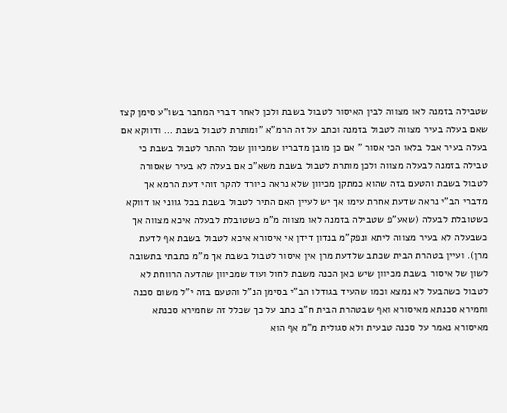שטבילה בזמנה לאו מצווה לבין האיסור לטבול בשבת ולכן לאחר דברי המחבר בשו"ע סימן קצז שאם בעלה בעיר מצווה לטבול בזמנה וכתב על זה הרמ"א "ומותרת לטבול בשבת … ודווקא אם בעלה בעיר אבל בלאו הכי אסור " אם כן מובן מדבריו שמכיוון שכל ההתר לטבול בשבת כי טבילה בזמנה לבעלה מצווה ולכן מותרת לטבול בשבת משא"כ אם בעלה לא בעיר שאסורה לטבול בשבת והטעם בזה שהוא כמתקן מכיוון שלא נראה כיורד להקר זוהי דעת הרמא אך מדברי הב"י נראה שדעת אחרת עימו אך יש לעיין האם התיר לטבול בשבת בכל גווני או דווקא כשטובלת לבעלה (שאע"פ שטבילה בזמנה לאו מצווה מ"מ כשטובלת לבעלה איכא מצווה אך כשבעלה לא בעיר מצווה ליתא ונפק"מ בנדון דידן אי איסורא איכא לטבול בשבת אף לדעת מרן). ועיין בטהרת הבית שכתב שלדעת מרן אין איסור לטבול בשבת אך מ"מ כתבתי בתשובה לשון של איסור בשבת מכיוון שיש כאן הכנה משבת לחול ועוד שמכיוון שהדעה הרווחת לא לטבול כשהבעל לא נמצא וכמו שהעיד בגודלו הב"י בסימן הנ"ל והטעם בזה י"ל משום סכנה וחמירא סכנתא מאיסורא ואף שבטהרת הבית ח"ב כתב על כך שכלל זה שחמירא סכנתא מאיסורא נאמר על סכנה טבעית ולא סגולית מ"מ אף הוא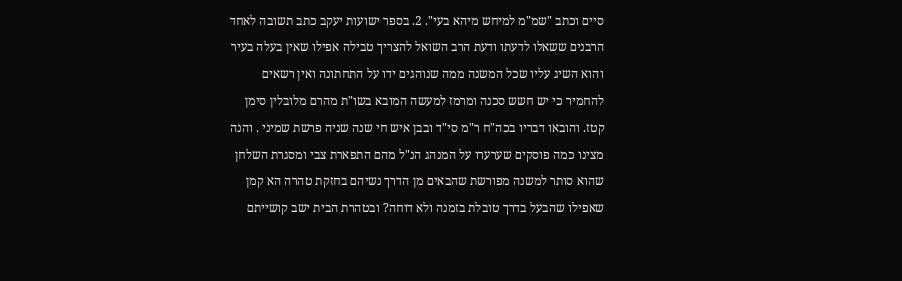סיים וכתב "שמ"מ למיחש מיהא בעי". 2. בספר ישועות יעקב כתב תשובה לאחד הרבנים ששאלו לדעתו ודעת הרב השואל להצריך טבילה אפילו שאין בעלה בעיר והוא השיג עליו שכל המשנה ממה שנוהגים ידו על התחתונה ואין רשאים להחמיר כי יש חשש סכנה ומרמז למעשה המובא בשו"ת מהרם מלובלין סימן קטז. והובאו דבריו בכה"ח ר"מ סי"ד ובבן איש חי שנה שניה פרשת שמיני . והנה מצינו כמה פוסקים שערערו על המנהג הנ"ל מהם התפארת צבי ומסגרת השלחן שהוא סותר למשנה מפורשת שהבאים מן הדרך נשיהם בחזקת טהרה הא קמן שאפילו שהבעל בדרך טובלת בזמנה ולא דוחה? ובטהרת הבית ישב קושייתם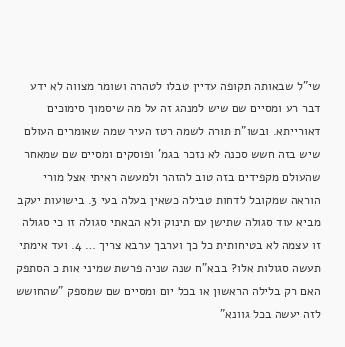שי"ל שבאותה תקופה עדיין טבלו לטהרה ושומר מצווה לא ידע דבר רע ומסיים שם שיש למנהג זה על מה שיסמוך סימוכים דאורייתא. ובשו"ת תורה לשמה רטז העיר שמה שאומרים העולם שיש בזה חשש סכנה לא נזכר בגמ' ופוסקים ומסיים שם שמאחר שהעולם מקפידים בזה טוב להזהר ולמעשה ראיתי אצל מורי הוראה שמקובל לדחות טבילה כשאין בעלה בעי 3. בישועות יעקב מביא עוד סגולה שתישן עם תינוק ולא הבאתי סגולה זו כי סגולה זו עצמה לא בטיחותית כל כך וערבך ערבא צריך … 4. ועד אימתי תעשה סגולות אלו? בבא"ח שנה שניה פרשת שמיני אות כ הסתפק האם רק בלילה הראשון או בכל יום ומסיים שם שמספק "שהחושש לזה יעשה בכל גוונא"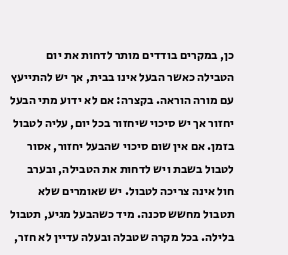כן, במקרים בודדים מותר לדחות את יום הטבילה כאשר הבעל אינו בבית, אך יש להתייעץ עם מורה הוראה. בקצרה: אם לא ידוע מתי הבעל יחזור אך יש סיכוי שיחזור בכל יום, עליה לטבול בזמן. אם אין שום סיכוי שהבעל יחזור, אסור לטבול בשבת ויש לדחות את הטבילה, ובערב חול אינה צריכה לטבול. יש שאומרים שלא תטבול מחשש סכנה. מיד כשהבעל מגיע, תטבול בלילה. בכל מקרה שטבלה ובעלה עדיין לא חזר,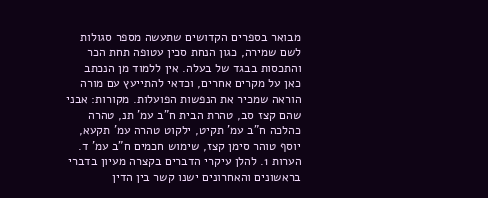מבואר בספרים הקדושים שתעשה מספר סגולות לשם שמירה, כגון הנחת סכין עטופה תחת הכר והתכסות בבגד של בעלה. אין ללמוד מן הנכתב כאן על מקרים אחרים, וכדאי להתייעץ עם מורה הוראה שמכיר את הנפשות הפועלות. מקורות: אבני שהם קצז סב, טהרת הבית ח"ב עמ' תנ, טהרה כהלכה ח"ב עמ' תקיט, ילקוט טהרה עמ' תקעא, יוסף טוהר סימן קצז, שימוש חכמים ח"ב עמ' ד. הערות 1. להלן עיקרי הדברים בקצרה מעיון בדברי בראשונים והאחרונים ישנו קשר בין הדין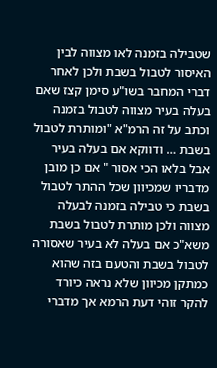שטבילה בזמנה לאו מצווה לבין האיסור לטבול בשבת ולכן לאחר דברי המחבר בשו"ע סימן קצז שאם בעלה בעיר מצווה לטבול בזמנה וכתב על זה הרמ"א "ומותרת לטבול בשבת … ודווקא אם בעלה בעיר אבל בלאו הכי אסור " אם כן מובן מדבריו שמכיוון שכל ההתר לטבול בשבת כי טבילה בזמנה לבעלה מצווה ולכן מותרת לטבול בשבת משא"כ אם בעלה לא בעיר שאסורה לטבול בשבת והטעם בזה שהוא כמתקן מכיוון שלא נראה כיורד להקר זוהי דעת הרמא אך מדברי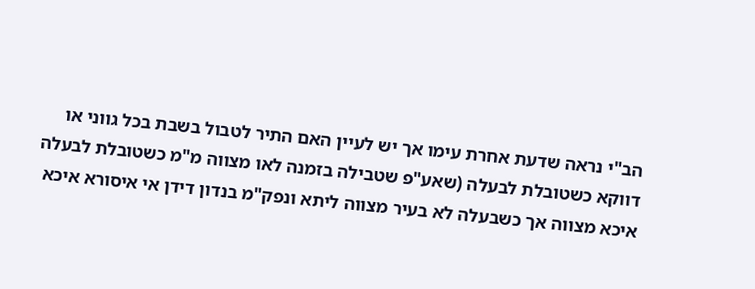הב"י נראה שדעת אחרת עימו אך יש לעיין האם התיר לטבול בשבת בכל גווני או דווקא כשטובלת לבעלה (שאע"פ שטבילה בזמנה לאו מצווה מ"מ כשטובלת לבעלה איכא מצווה אך כשבעלה לא בעיר מצווה ליתא ונפק"מ בנדון דידן אי איסורא איכא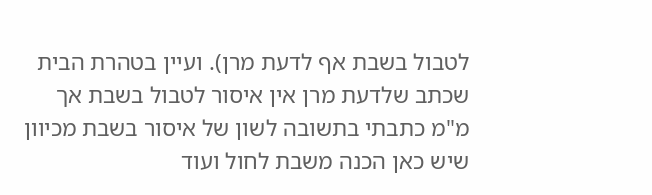לטבול בשבת אף לדעת מרן). ועיין בטהרת הבית שכתב שלדעת מרן אין איסור לטבול בשבת אך מ"מ כתבתי בתשובה לשון של איסור בשבת מכיוון שיש כאן הכנה משבת לחול ועוד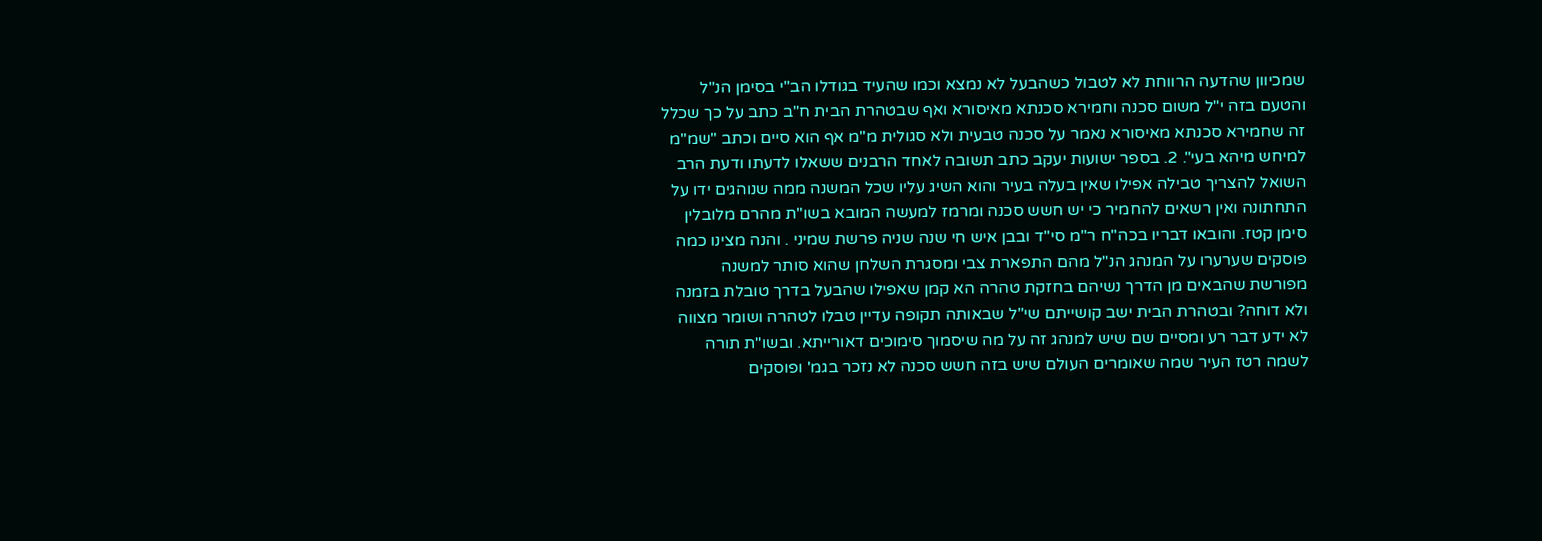שמכיוון שהדעה הרווחת לא לטבול כשהבעל לא נמצא וכמו שהעיד בגודלו הב"י בסימן הנ"ל והטעם בזה י"ל משום סכנה וחמירא סכנתא מאיסורא ואף שבטהרת הבית ח"ב כתב על כך שכלל זה שחמירא סכנתא מאיסורא נאמר על סכנה טבעית ולא סגולית מ"מ אף הוא סיים וכתב "שמ"מ למיחש מיהא בעי". 2. בספר ישועות יעקב כתב תשובה לאחד הרבנים ששאלו לדעתו ודעת הרב השואל להצריך טבילה אפילו שאין בעלה בעיר והוא השיג עליו שכל המשנה ממה שנוהגים ידו על התחתונה ואין רשאים להחמיר כי יש חשש סכנה ומרמז למעשה המובא בשו"ת מהרם מלובלין סימן קטז. והובאו דבריו בכה"ח ר"מ סי"ד ובבן איש חי שנה שניה פרשת שמיני . והנה מצינו כמה פוסקים שערערו על המנהג הנ"ל מהם התפארת צבי ומסגרת השלחן שהוא סותר למשנה מפורשת שהבאים מן הדרך נשיהם בחזקת טהרה הא קמן שאפילו שהבעל בדרך טובלת בזמנה ולא דוחה? ובטהרת הבית ישב קושייתם שי"ל שבאותה תקופה עדיין טבלו לטהרה ושומר מצווה לא ידע דבר רע ומסיים שם שיש למנהג זה על מה שיסמוך סימוכים דאורייתא. ובשו"ת תורה לשמה רטז העיר שמה שאומרים העולם שיש בזה חשש סכנה לא נזכר בגמ' ופוסקים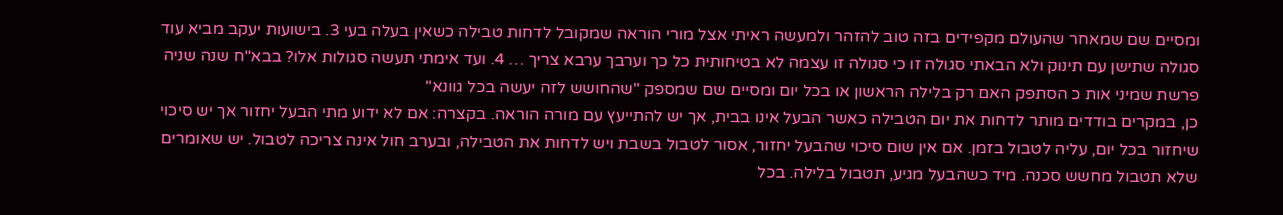ומסיים שם שמאחר שהעולם מקפידים בזה טוב להזהר ולמעשה ראיתי אצל מורי הוראה שמקובל לדחות טבילה כשאין בעלה בעי 3. בישועות יעקב מביא עוד סגולה שתישן עם תינוק ולא הבאתי סגולה זו כי סגולה זו עצמה לא בטיחותית כל כך וערבך ערבא צריך … 4. ועד אימתי תעשה סגולות אלו? בבא"ח שנה שניה פרשת שמיני אות כ הסתפק האם רק בלילה הראשון או בכל יום ומסיים שם שמספק "שהחושש לזה יעשה בכל גוונא"
כן, במקרים בודדים מותר לדחות את יום הטבילה כאשר הבעל אינו בבית, אך יש להתייעץ עם מורה הוראה. בקצרה: אם לא ידוע מתי הבעל יחזור אך יש סיכוי שיחזור בכל יום, עליה לטבול בזמן. אם אין שום סיכוי שהבעל יחזור, אסור לטבול בשבת ויש לדחות את הטבילה, ובערב חול אינה צריכה לטבול. יש שאומרים שלא תטבול מחשש סכנה. מיד כשהבעל מגיע, תטבול בלילה. בכל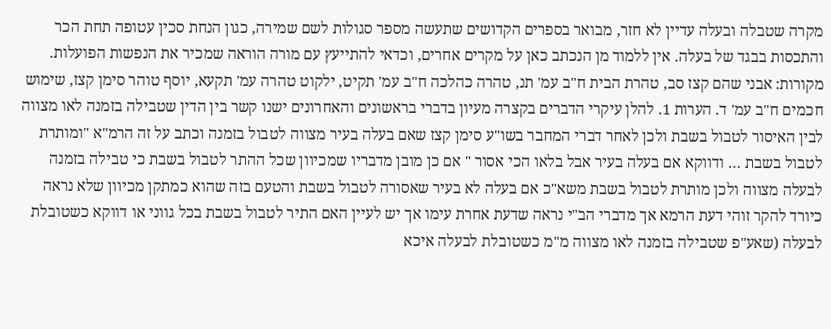מקרה שטבלה ובעלה עדיין לא חזר, מבואר בספרים הקדושים שתעשה מספר סגולות לשם שמירה, כגון הנחת סכין עטופה תחת הכר והתכסות בבגד של בעלה. אין ללמוד מן הנכתב כאן על מקרים אחרים, וכדאי להתייעץ עם מורה הוראה שמכיר את הנפשות הפועלות. מקורות: אבני שהם קצז סב, טהרת הבית ח"ב עמ' תנ, טהרה כהלכה ח"ב עמ' תקיט, ילקוט טהרה עמ' תקעא, יוסף טוהר סימן קצז, שימוש חכמים ח"ב עמ' ד. הערות 1. להלן עיקרי הדברים בקצרה מעיון בדברי בראשונים והאחרונים ישנו קשר בין הדין שטבילה בזמנה לאו מצווה לבין האיסור לטבול בשבת ולכן לאחר דברי המחבר בשו"ע סימן קצז שאם בעלה בעיר מצווה לטבול בזמנה וכתב על זה הרמ"א "ומותרת לטבול בשבת … ודווקא אם בעלה בעיר אבל בלאו הכי אסור " אם כן מובן מדבריו שמכיוון שכל ההתר לטבול בשבת כי טבילה בזמנה לבעלה מצווה ולכן מותרת לטבול בשבת משא"כ אם בעלה לא בעיר שאסורה לטבול בשבת והטעם בזה שהוא כמתקן מכיוון שלא נראה כיורד להקר זוהי דעת הרמא אך מדברי הב"י נראה שדעת אחרת עימו אך יש לעיין האם התיר לטבול בשבת בכל גווני או דווקא כשטובלת לבעלה (שאע"פ שטבילה בזמנה לאו מצווה מ"מ כשטובלת לבעלה איכא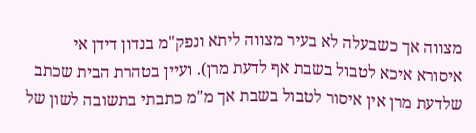מצווה אך כשבעלה לא בעיר מצווה ליתא ונפק"מ בנדון דידן אי איסורא איכא לטבול בשבת אף לדעת מרן). ועיין בטהרת הבית שכתב שלדעת מרן אין איסור לטבול בשבת אך מ"מ כתבתי בתשובה לשון של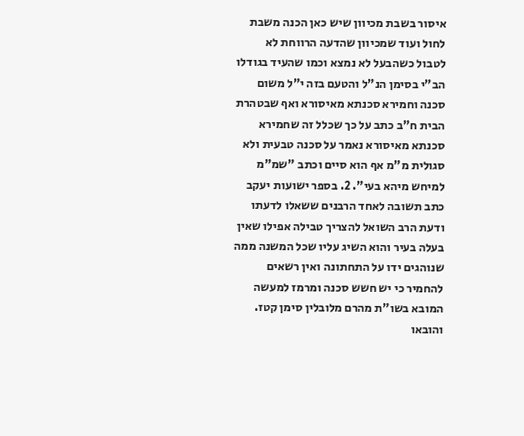איסור בשבת מכיוון שיש כאן הכנה משבת לחול ועוד שמכיוון שהדעה הרווחת לא לטבול כשהבעל לא נמצא וכמו שהעיד בגודלו הב"י בסימן הנ"ל והטעם בזה י"ל משום סכנה וחמירא סכנתא מאיסורא ואף שבטהרת הבית ח"ב כתב על כך שכלל זה שחמירא סכנתא מאיסורא נאמר על סכנה טבעית ולא סגולית מ"מ אף הוא סיים וכתב "שמ"מ למיחש מיהא בעי". 2. בספר ישועות יעקב כתב תשובה לאחד הרבנים ששאלו לדעתו ודעת הרב השואל להצריך טבילה אפילו שאין בעלה בעיר והוא השיג עליו שכל המשנה ממה שנוהגים ידו על התחתונה ואין רשאים להחמיר כי יש חשש סכנה ומרמז למעשה המובא בשו"ת מהרם מלובלין סימן קטז. והובאו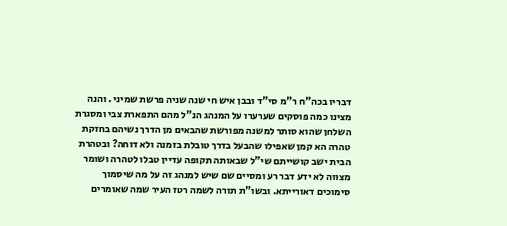דבריו בכה"ח ר"מ סי"ד ובבן איש חי שנה שניה פרשת שמיני . והנה מצינו כמה פוסקים שערערו על המנהג הנ"ל מהם התפארת צבי ומסגרת השלחן שהוא סותר למשנה מפורשת שהבאים מן הדרך נשיהם בחזקת טהרה הא קמן שאפילו שהבעל בדרך טובלת בזמנה ולא דוחה? ובטהרת הבית ישב קושייתם שי"ל שבאותה תקופה עדיין טבלו לטהרה ושומר מצווה לא ידע דבר רע ומסיים שם שיש למנהג זה על מה שיסמוך סימוכים דאורייתא. ובשו"ת תורה לשמה רטז העיר שמה שאומרים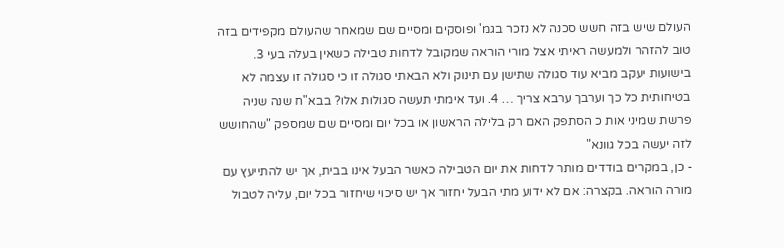העולם שיש בזה חשש סכנה לא נזכר בגמ' ופוסקים ומסיים שם שמאחר שהעולם מקפידים בזה טוב להזהר ולמעשה ראיתי אצל מורי הוראה שמקובל לדחות טבילה כשאין בעלה בעי 3. בישועות יעקב מביא עוד סגולה שתישן עם תינוק ולא הבאתי סגולה זו כי סגולה זו עצמה לא בטיחותית כל כך וערבך ערבא צריך … 4. ועד אימתי תעשה סגולות אלו? בבא"ח שנה שניה פרשת שמיני אות כ הסתפק האם רק בלילה הראשון או בכל יום ומסיים שם שמספק "שהחושש לזה יעשה בכל גוונא"
- כן, במקרים בודדים מותר לדחות את יום הטבילה כאשר הבעל אינו בבית, אך יש להתייעץ עם מורה הוראה. בקצרה: אם לא ידוע מתי הבעל יחזור אך יש סיכוי שיחזור בכל יום, עליה לטבול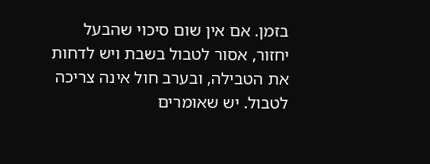בזמן. אם אין שום סיכוי שהבעל יחזור, אסור לטבול בשבת ויש לדחות את הטבילה, ובערב חול אינה צריכה לטבול. יש שאומרים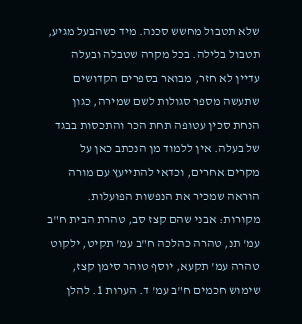שלא תטבול מחשש סכנה. מיד כשהבעל מגיע, תטבול בלילה. בכל מקרה שטבלה ובעלה עדיין לא חזר, מבואר בספרים הקדושים שתעשה מספר סגולות לשם שמירה, כגון הנחת סכין עטופה תחת הכר והתכסות בבגד של בעלה. אין ללמוד מן הנכתב כאן על מקרים אחרים, וכדאי להתייעץ עם מורה הוראה שמכיר את הנפשות הפועלות. מקורות: אבני שהם קצז סב, טהרת הבית ח"ב עמ' תנ, טהרה כהלכה ח"ב עמ' תקיט, ילקוט טהרה עמ' תקעא, יוסף טוהר סימן קצז, שימוש חכמים ח"ב עמ' ד. הערות 1. להלן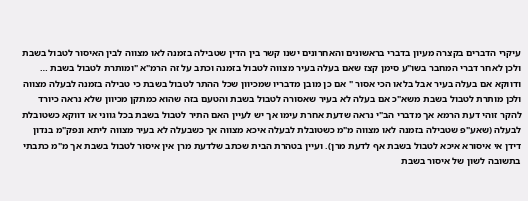עיקרי הדברים בקצרה מעיון בדברי בראשונים והאחרונים ישנו קשר בין הדין שטבילה בזמנה לאו מצווה לבין האיסור לטבול בשבת ולכן לאחר דברי המחבר בשו"ע סימן קצז שאם בעלה בעיר מצווה לטבול בזמנה וכתב על זה הרמ"א "ומותרת לטבול בשבת … ודווקא אם בעלה בעיר אבל בלאו הכי אסור " אם כן מובן מדבריו שמכיוון שכל ההתר לטבול בשבת כי טבילה בזמנה לבעלה מצווה ולכן מותרת לטבול בשבת משא"כ אם בעלה לא בעיר שאסורה לטבול בשבת והטעם בזה שהוא כמתקן מכיוון שלא נראה כיורד להקר זוהי דעת הרמא אך מדברי הב"י נראה שדעת אחרת עימו אך יש לעיין האם התיר לטבול בשבת בכל גווני או דווקא כשטובלת לבעלה (שאע"פ שטבילה בזמנה לאו מצווה מ"מ כשטובלת לבעלה איכא מצווה אך כשבעלה לא בעיר מצווה ליתא ונפק"מ בנדון דידן אי איסורא איכא לטבול בשבת אף לדעת מרן). ועיין בטהרת הבית שכתב שלדעת מרן אין איסור לטבול בשבת אך מ"מ כתבתי בתשובה לשון של איסור בשבת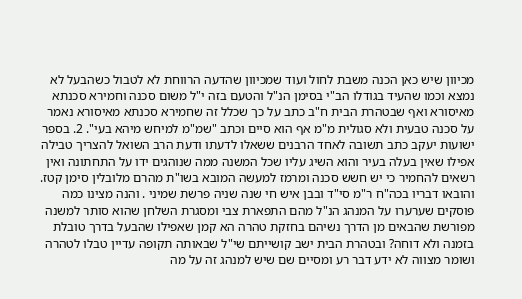מכיוון שיש כאן הכנה משבת לחול ועוד שמכיוון שהדעה הרווחת לא לטבול כשהבעל לא נמצא וכמו שהעיד בגודלו הב"י בסימן הנ"ל והטעם בזה י"ל משום סכנה וחמירא סכנתא מאיסורא ואף שבטהרת הבית ח"ב כתב על כך שכלל זה שחמירא סכנתא מאיסורא נאמר על סכנה טבעית ולא סגולית מ"מ אף הוא סיים וכתב "שמ"מ למיחש מיהא בעי". 2. בספר ישועות יעקב כתב תשובה לאחד הרבנים ששאלו לדעתו ודעת הרב השואל להצריך טבילה אפילו שאין בעלה בעיר והוא השיג עליו שכל המשנה ממה שנוהגים ידו על התחתונה ואין רשאים להחמיר כי יש חשש סכנה ומרמז למעשה המובא בשו"ת מהרם מלובלין סימן קטז. והובאו דבריו בכה"ח ר"מ סי"ד ובבן איש חי שנה שניה פרשת שמיני . והנה מצינו כמה פוסקים שערערו על המנהג הנ"ל מהם התפארת צבי ומסגרת השלחן שהוא סותר למשנה מפורשת שהבאים מן הדרך נשיהם בחזקת טהרה הא קמן שאפילו שהבעל בדרך טובלת בזמנה ולא דוחה? ובטהרת הבית ישב קושייתם שי"ל שבאותה תקופה עדיין טבלו לטהרה ושומר מצווה לא ידע דבר רע ומסיים שם שיש למנהג זה על מה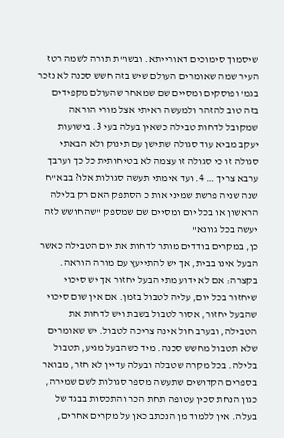שיסמוך סימוכים דאורייתא. ובשו"ת תורה לשמה רטז העיר שמה שאומרים העולם שיש בזה חשש סכנה לא נזכר בגמ' ופוסקים ומסיים שם שמאחר שהעולם מקפידים בזה טוב להזהר ולמעשה ראיתי אצל מורי הוראה שמקובל לדחות טבילה כשאין בעלה בעי 3. בישועות יעקב מביא עוד סגולה שתישן עם תינוק ולא הבאתי סגולה זו כי סגולה זו עצמה לא בטיחותית כל כך וערבך ערבא צריך … 4. ועד אימתי תעשה סגולות אלו? בבא"ח שנה שניה פרשת שמיני אות כ הסתפק האם רק בלילה הראשון או בכל יום ומסיים שם שמספק "שהחושש לזה יעשה בכל גוונא"
כן, במקרים בודדים מותר לדחות את יום הטבילה כאשר הבעל אינו בבית, אך יש להתייעץ עם מורה הוראה. בקצרה: אם לא ידוע מתי הבעל יחזור אך יש סיכוי שיחזור בכל יום, עליה לטבול בזמן. אם אין שום סיכוי שהבעל יחזור, אסור לטבול בשבת ויש לדחות את הטבילה, ובערב חול אינה צריכה לטבול. יש שאומרים שלא תטבול מחשש סכנה. מיד כשהבעל מגיע, תטבול בלילה. בכל מקרה שטבלה ובעלה עדיין לא חזר, מבואר בספרים הקדושים שתעשה מספר סגולות לשם שמירה, כגון הנחת סכין עטופה תחת הכר והתכסות בבגד של בעלה. אין ללמוד מן הנכתב כאן על מקרים אחרים,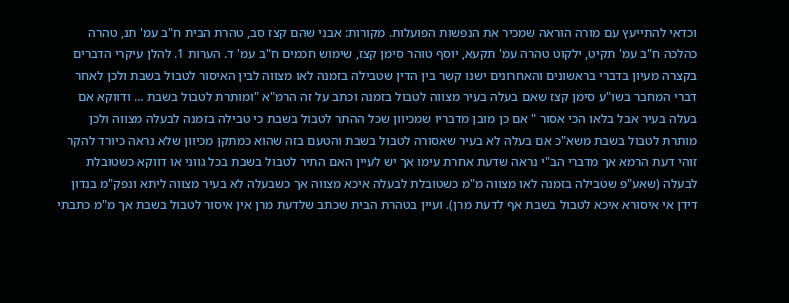וכדאי להתייעץ עם מורה הוראה שמכיר את הנפשות הפועלות. מקורות: אבני שהם קצז סב, טהרת הבית ח"ב עמ' תנ, טהרה כהלכה ח"ב עמ' תקיט, ילקוט טהרה עמ' תקעא, יוסף טוהר סימן קצז, שימוש חכמים ח"ב עמ' ד. הערות 1. להלן עיקרי הדברים בקצרה מעיון בדברי בראשונים והאחרונים ישנו קשר בין הדין שטבילה בזמנה לאו מצווה לבין האיסור לטבול בשבת ולכן לאחר דברי המחבר בשו"ע סימן קצז שאם בעלה בעיר מצווה לטבול בזמנה וכתב על זה הרמ"א "ומותרת לטבול בשבת … ודווקא אם בעלה בעיר אבל בלאו הכי אסור " אם כן מובן מדבריו שמכיוון שכל ההתר לטבול בשבת כי טבילה בזמנה לבעלה מצווה ולכן מותרת לטבול בשבת משא"כ אם בעלה לא בעיר שאסורה לטבול בשבת והטעם בזה שהוא כמתקן מכיוון שלא נראה כיורד להקר זוהי דעת הרמא אך מדברי הב"י נראה שדעת אחרת עימו אך יש לעיין האם התיר לטבול בשבת בכל גווני או דווקא כשטובלת לבעלה (שאע"פ שטבילה בזמנה לאו מצווה מ"מ כשטובלת לבעלה איכא מצווה אך כשבעלה לא בעיר מצווה ליתא ונפק"מ בנדון דידן אי איסורא איכא לטבול בשבת אף לדעת מרן). ועיין בטהרת הבית שכתב שלדעת מרן אין איסור לטבול בשבת אך מ"מ כתבתי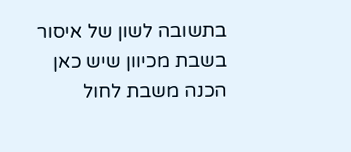בתשובה לשון של איסור בשבת מכיוון שיש כאן הכנה משבת לחול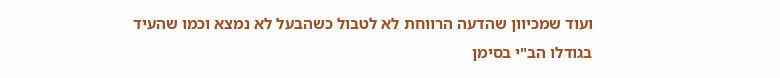ועוד שמכיוון שהדעה הרווחת לא לטבול כשהבעל לא נמצא וכמו שהעיד בגודלו הב"י בסימן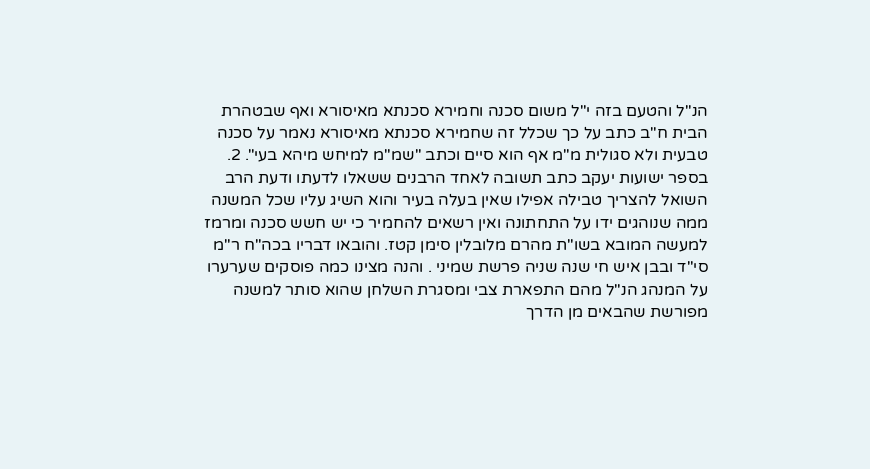הנ"ל והטעם בזה י"ל משום סכנה וחמירא סכנתא מאיסורא ואף שבטהרת הבית ח"ב כתב על כך שכלל זה שחמירא סכנתא מאיסורא נאמר על סכנה טבעית ולא סגולית מ"מ אף הוא סיים וכתב "שמ"מ למיחש מיהא בעי". 2. בספר ישועות יעקב כתב תשובה לאחד הרבנים ששאלו לדעתו ודעת הרב השואל להצריך טבילה אפילו שאין בעלה בעיר והוא השיג עליו שכל המשנה ממה שנוהגים ידו על התחתונה ואין רשאים להחמיר כי יש חשש סכנה ומרמז למעשה המובא בשו"ת מהרם מלובלין סימן קטז. והובאו דבריו בכה"ח ר"מ סי"ד ובבן איש חי שנה שניה פרשת שמיני . והנה מצינו כמה פוסקים שערערו על המנהג הנ"ל מהם התפארת צבי ומסגרת השלחן שהוא סותר למשנה מפורשת שהבאים מן הדרך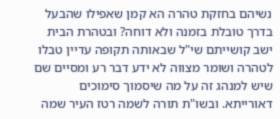נשיהם בחזקת טהרה הא קמן שאפילו שהבעל בדרך טובלת בזמנה ולא דוחה? ובטהרת הבית ישב קושייתם שי"ל שבאותה תקופה עדיין טבלו לטהרה ושומר מצווה לא ידע דבר רע ומסיים שם שיש למנהג זה על מה שיסמוך סימוכים דאורייתא. ובשו"ת תורה לשמה רטז העיר שמה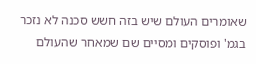שאומרים העולם שיש בזה חשש סכנה לא נזכר בגמ' ופוסקים ומסיים שם שמאחר שהעולם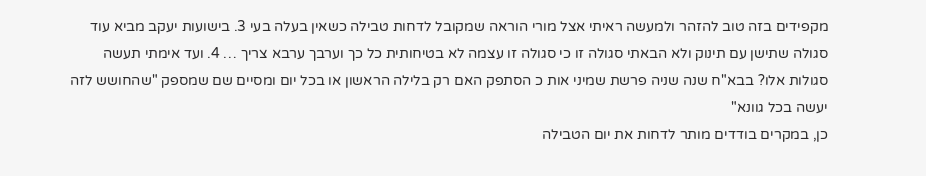מקפידים בזה טוב להזהר ולמעשה ראיתי אצל מורי הוראה שמקובל לדחות טבילה כשאין בעלה בעי 3. בישועות יעקב מביא עוד סגולה שתישן עם תינוק ולא הבאתי סגולה זו כי סגולה זו עצמה לא בטיחותית כל כך וערבך ערבא צריך … 4. ועד אימתי תעשה סגולות אלו? בבא"ח שנה שניה פרשת שמיני אות כ הסתפק האם רק בלילה הראשון או בכל יום ומסיים שם שמספק "שהחושש לזה יעשה בכל גוונא"
כן, במקרים בודדים מותר לדחות את יום הטבילה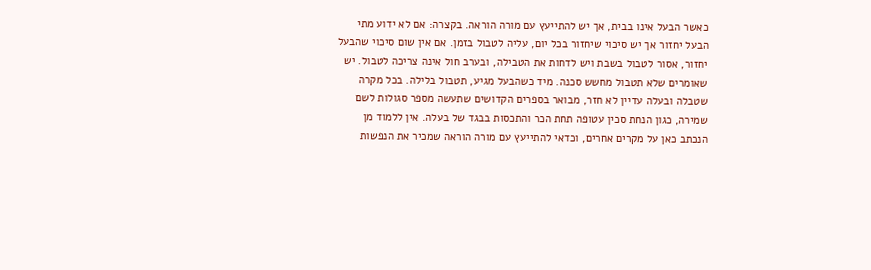כאשר הבעל אינו בבית, אך יש להתייעץ עם מורה הוראה. בקצרה: אם לא ידוע מתי הבעל יחזור אך יש סיכוי שיחזור בכל יום, עליה לטבול בזמן. אם אין שום סיכוי שהבעל יחזור, אסור לטבול בשבת ויש לדחות את הטבילה, ובערב חול אינה צריכה לטבול. יש שאומרים שלא תטבול מחשש סכנה. מיד כשהבעל מגיע, תטבול בלילה. בכל מקרה שטבלה ובעלה עדיין לא חזר, מבואר בספרים הקדושים שתעשה מספר סגולות לשם שמירה, כגון הנחת סכין עטופה תחת הכר והתכסות בבגד של בעלה. אין ללמוד מן הנכתב כאן על מקרים אחרים, וכדאי להתייעץ עם מורה הוראה שמכיר את הנפשות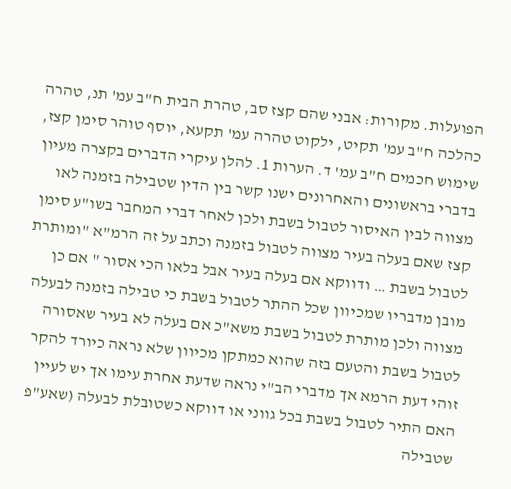הפועלות. מקורות: אבני שהם קצז סב, טהרת הבית ח"ב עמ' תנ, טהרה כהלכה ח"ב עמ' תקיט, ילקוט טהרה עמ' תקעא, יוסף טוהר סימן קצז, שימוש חכמים ח"ב עמ' ד. הערות 1. להלן עיקרי הדברים בקצרה מעיון בדברי בראשונים והאחרונים ישנו קשר בין הדין שטבילה בזמנה לאו מצווה לבין האיסור לטבול בשבת ולכן לאחר דברי המחבר בשו"ע סימן קצז שאם בעלה בעיר מצווה לטבול בזמנה וכתב על זה הרמ"א "ומותרת לטבול בשבת … ודווקא אם בעלה בעיר אבל בלאו הכי אסור " אם כן מובן מדבריו שמכיוון שכל ההתר לטבול בשבת כי טבילה בזמנה לבעלה מצווה ולכן מותרת לטבול בשבת משא"כ אם בעלה לא בעיר שאסורה לטבול בשבת והטעם בזה שהוא כמתקן מכיוון שלא נראה כיורד להקר זוהי דעת הרמא אך מדברי הב"י נראה שדעת אחרת עימו אך יש לעיין האם התיר לטבול בשבת בכל גווני או דווקא כשטובלת לבעלה (שאע"פ שטבילה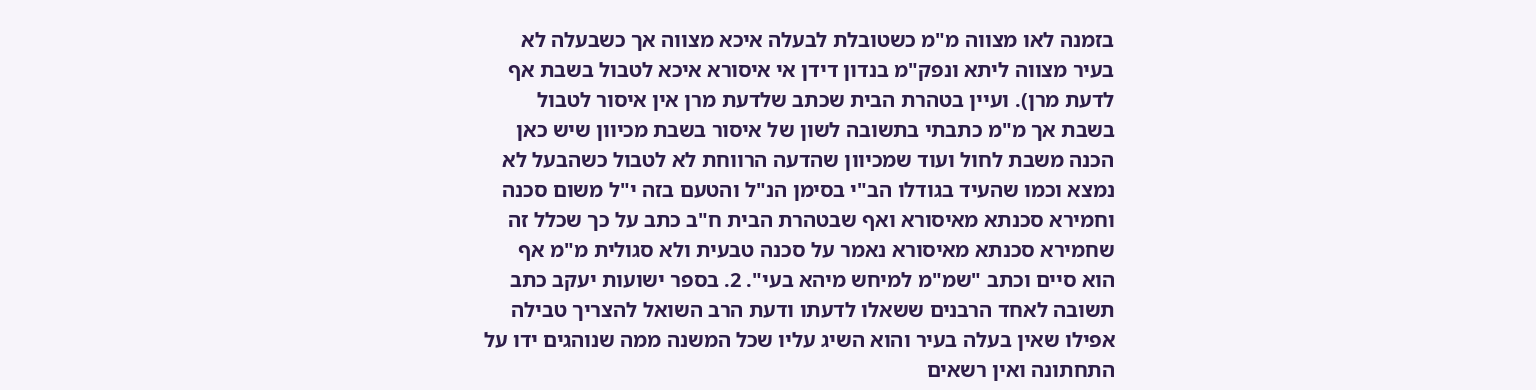בזמנה לאו מצווה מ"מ כשטובלת לבעלה איכא מצווה אך כשבעלה לא בעיר מצווה ליתא ונפק"מ בנדון דידן אי איסורא איכא לטבול בשבת אף לדעת מרן). ועיין בטהרת הבית שכתב שלדעת מרן אין איסור לטבול בשבת אך מ"מ כתבתי בתשובה לשון של איסור בשבת מכיוון שיש כאן הכנה משבת לחול ועוד שמכיוון שהדעה הרווחת לא לטבול כשהבעל לא נמצא וכמו שהעיד בגודלו הב"י בסימן הנ"ל והטעם בזה י"ל משום סכנה וחמירא סכנתא מאיסורא ואף שבטהרת הבית ח"ב כתב על כך שכלל זה שחמירא סכנתא מאיסורא נאמר על סכנה טבעית ולא סגולית מ"מ אף הוא סיים וכתב "שמ"מ למיחש מיהא בעי". 2. בספר ישועות יעקב כתב תשובה לאחד הרבנים ששאלו לדעתו ודעת הרב השואל להצריך טבילה אפילו שאין בעלה בעיר והוא השיג עליו שכל המשנה ממה שנוהגים ידו על התחתונה ואין רשאים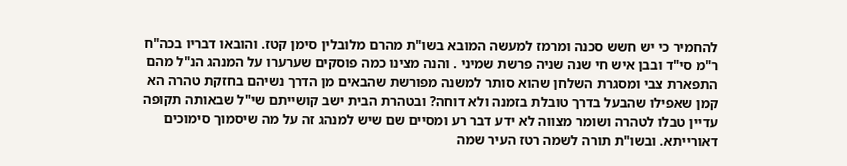להחמיר כי יש חשש סכנה ומרמז למעשה המובא בשו"ת מהרם מלובלין סימן קטז. והובאו דבריו בכה"ח ר"מ סי"ד ובבן איש חי שנה שניה פרשת שמיני . והנה מצינו כמה פוסקים שערערו על המנהג הנ"ל מהם התפארת צבי ומסגרת השלחן שהוא סותר למשנה מפורשת שהבאים מן הדרך נשיהם בחזקת טהרה הא קמן שאפילו שהבעל בדרך טובלת בזמנה ולא דוחה? ובטהרת הבית ישב קושייתם שי"ל שבאותה תקופה עדיין טבלו לטהרה ושומר מצווה לא ידע דבר רע ומסיים שם שיש למנהג זה על מה שיסמוך סימוכים דאורייתא. ובשו"ת תורה לשמה רטז העיר שמה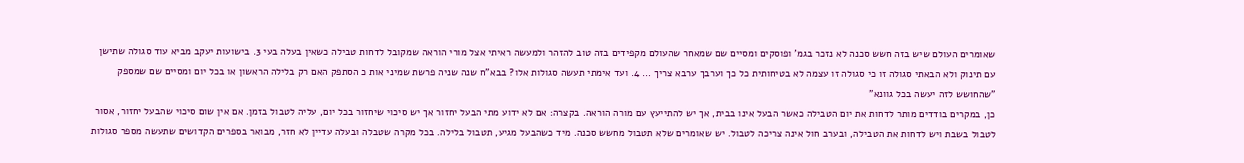שאומרים העולם שיש בזה חשש סכנה לא נזכר בגמ' ופוסקים ומסיים שם שמאחר שהעולם מקפידים בזה טוב להזהר ולמעשה ראיתי אצל מורי הוראה שמקובל לדחות טבילה כשאין בעלה בעי 3. בישועות יעקב מביא עוד סגולה שתישן עם תינוק ולא הבאתי סגולה זו כי סגולה זו עצמה לא בטיחותית כל כך וערבך ערבא צריך … 4. ועד אימתי תעשה סגולות אלו? בבא"ח שנה שניה פרשת שמיני אות כ הסתפק האם רק בלילה הראשון או בכל יום ומסיים שם שמספק "שהחושש לזה יעשה בכל גוונא"
כן, במקרים בודדים מותר לדחות את יום הטבילה כאשר הבעל אינו בבית, אך יש להתייעץ עם מורה הוראה. בקצרה: אם לא ידוע מתי הבעל יחזור אך יש סיכוי שיחזור בכל יום, עליה לטבול בזמן. אם אין שום סיכוי שהבעל יחזור, אסור לטבול בשבת ויש לדחות את הטבילה, ובערב חול אינה צריכה לטבול. יש שאומרים שלא תטבול מחשש סכנה. מיד כשהבעל מגיע, תטבול בלילה. בכל מקרה שטבלה ובעלה עדיין לא חזר, מבואר בספרים הקדושים שתעשה מספר סגולות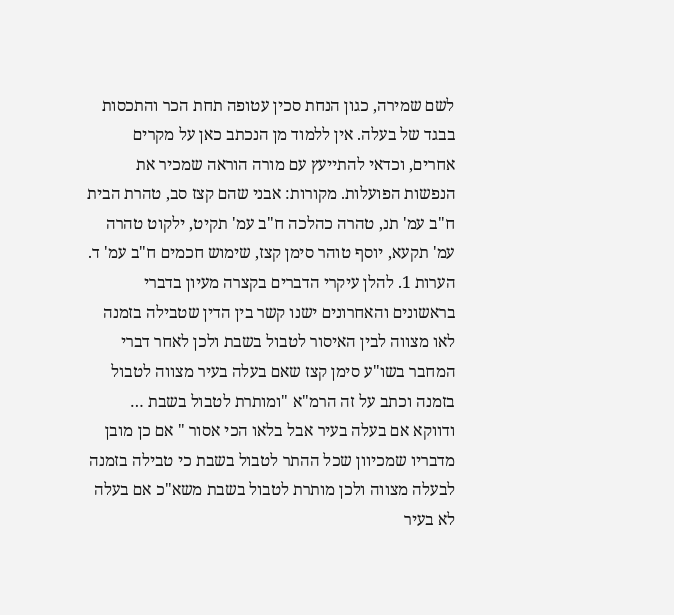לשם שמירה, כגון הנחת סכין עטופה תחת הכר והתכסות בבגד של בעלה. אין ללמוד מן הנכתב כאן על מקרים אחרים, וכדאי להתייעץ עם מורה הוראה שמכיר את הנפשות הפועלות. מקורות: אבני שהם קצז סב, טהרת הבית ח"ב עמ' תנ, טהרה כהלכה ח"ב עמ' תקיט, ילקוט טהרה עמ' תקעא, יוסף טוהר סימן קצז, שימוש חכמים ח"ב עמ' ד. הערות 1. להלן עיקרי הדברים בקצרה מעיון בדברי בראשונים והאחרונים ישנו קשר בין הדין שטבילה בזמנה לאו מצווה לבין האיסור לטבול בשבת ולכן לאחר דברי המחבר בשו"ע סימן קצז שאם בעלה בעיר מצווה לטבול בזמנה וכתב על זה הרמ"א "ומותרת לטבול בשבת … ודווקא אם בעלה בעיר אבל בלאו הכי אסור " אם כן מובן מדבריו שמכיוון שכל ההתר לטבול בשבת כי טבילה בזמנה לבעלה מצווה ולכן מותרת לטבול בשבת משא"כ אם בעלה לא בעיר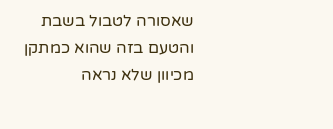שאסורה לטבול בשבת והטעם בזה שהוא כמתקן מכיוון שלא נראה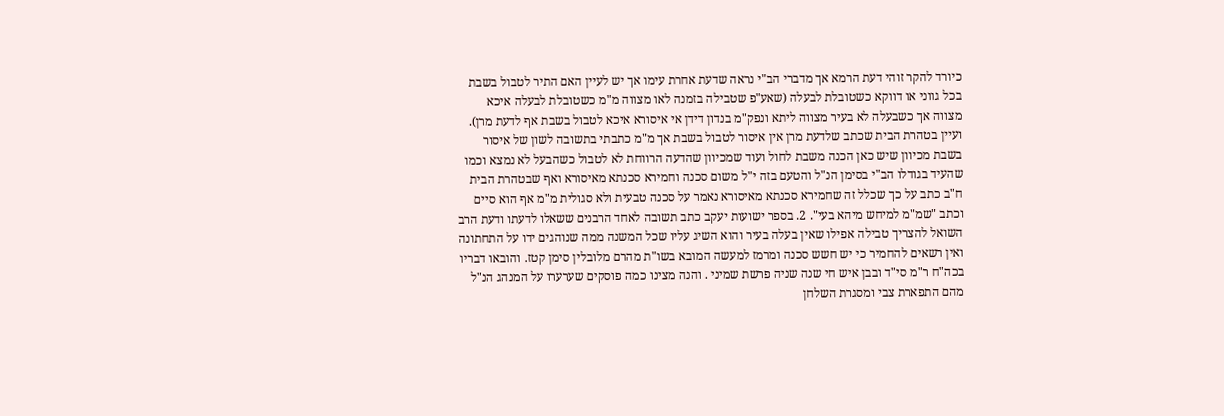כיורד להקר זוהי דעת הרמא אך מדברי הב"י נראה שדעת אחרת עימו אך יש לעיין האם התיר לטבול בשבת בכל גווני או דווקא כשטובלת לבעלה (שאע"פ שטבילה בזמנה לאו מצווה מ"מ כשטובלת לבעלה איכא מצווה אך כשבעלה לא בעיר מצווה ליתא ונפק"מ בנדון דידן אי איסורא איכא לטבול בשבת אף לדעת מרן). ועיין בטהרת הבית שכתב שלדעת מרן אין איסור לטבול בשבת אך מ"מ כתבתי בתשובה לשון של איסור בשבת מכיוון שיש כאן הכנה משבת לחול ועוד שמכיוון שהדעה הרווחת לא לטבול כשהבעל לא נמצא וכמו שהעיד בגודלו הב"י בסימן הנ"ל והטעם בזה י"ל משום סכנה וחמירא סכנתא מאיסורא ואף שבטהרת הבית ח"ב כתב על כך שכלל זה שחמירא סכנתא מאיסורא נאמר על סכנה טבעית ולא סגולית מ"מ אף הוא סיים וכתב "שמ"מ למיחש מיהא בעי". 2. בספר ישועות יעקב כתב תשובה לאחד הרבנים ששאלו לדעתו ודעת הרב השואל להצריך טבילה אפילו שאין בעלה בעיר והוא השיג עליו שכל המשנה ממה שנוהגים ידו על התחתונה ואין רשאים להחמיר כי יש חשש סכנה ומרמז למעשה המובא בשו"ת מהרם מלובלין סימן קטז. והובאו דבריו בכה"ח ר"מ סי"ד ובבן איש חי שנה שניה פרשת שמיני . והנה מצינו כמה פוסקים שערערו על המנהג הנ"ל מהם התפארת צבי ומסגרת השלחן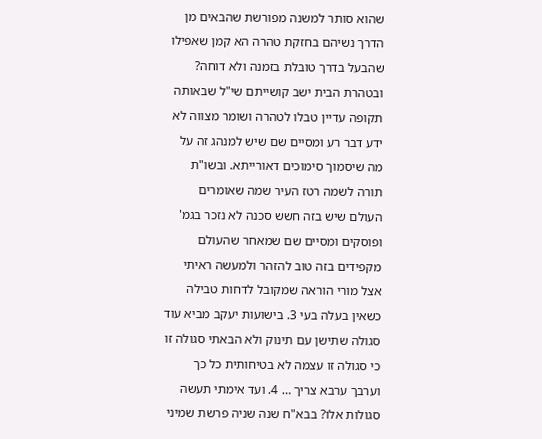שהוא סותר למשנה מפורשת שהבאים מן הדרך נשיהם בחזקת טהרה הא קמן שאפילו שהבעל בדרך טובלת בזמנה ולא דוחה? ובטהרת הבית ישב קושייתם שי"ל שבאותה תקופה עדיין טבלו לטהרה ושומר מצווה לא ידע דבר רע ומסיים שם שיש למנהג זה על מה שיסמוך סימוכים דאורייתא. ובשו"ת תורה לשמה רטז העיר שמה שאומרים העולם שיש בזה חשש סכנה לא נזכר בגמ' ופוסקים ומסיים שם שמאחר שהעולם מקפידים בזה טוב להזהר ולמעשה ראיתי אצל מורי הוראה שמקובל לדחות טבילה כשאין בעלה בעי 3. בישועות יעקב מביא עוד סגולה שתישן עם תינוק ולא הבאתי סגולה זו כי סגולה זו עצמה לא בטיחותית כל כך וערבך ערבא צריך … 4. ועד אימתי תעשה סגולות אלו? בבא"ח שנה שניה פרשת שמיני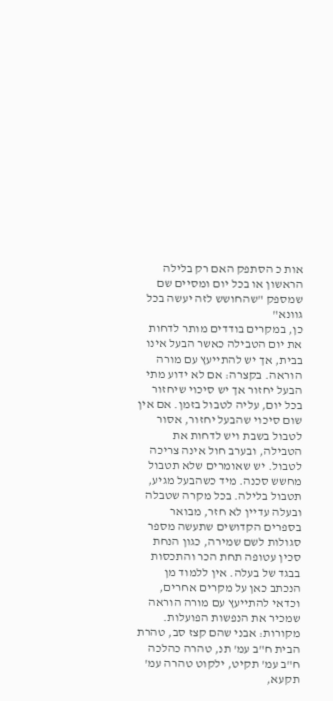אות כ הסתפק האם רק בלילה הראשון או בכל יום ומסיים שם שמספק "שהחושש לזה יעשה בכל גוונא"
כן, במקרים בודדים מותר לדחות את יום הטבילה כאשר הבעל אינו בבית, אך יש להתייעץ עם מורה הוראה. בקצרה: אם לא ידוע מתי הבעל יחזור אך יש סיכוי שיחזור בכל יום, עליה לטבול בזמן. אם אין שום סיכוי שהבעל יחזור, אסור לטבול בשבת ויש לדחות את הטבילה, ובערב חול אינה צריכה לטבול. יש שאומרים שלא תטבול מחשש סכנה. מיד כשהבעל מגיע, תטבול בלילה. בכל מקרה שטבלה ובעלה עדיין לא חזר, מבואר בספרים הקדושים שתעשה מספר סגולות לשם שמירה, כגון הנחת סכין עטופה תחת הכר והתכסות בבגד של בעלה. אין ללמוד מן הנכתב כאן על מקרים אחרים, וכדאי להתייעץ עם מורה הוראה שמכיר את הנפשות הפועלות. מקורות: אבני שהם קצז סב, טהרת הבית ח"ב עמ' תנ, טהרה כהלכה ח"ב עמ' תקיט, ילקוט טהרה עמ' תקעא,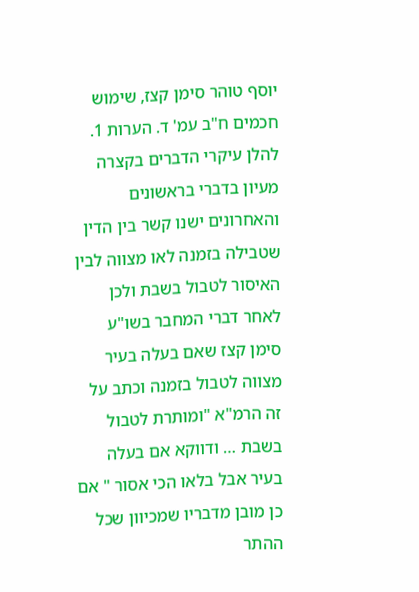יוסף טוהר סימן קצז, שימוש חכמים ח"ב עמ' ד. הערות 1. להלן עיקרי הדברים בקצרה מעיון בדברי בראשונים והאחרונים ישנו קשר בין הדין שטבילה בזמנה לאו מצווה לבין האיסור לטבול בשבת ולכן לאחר דברי המחבר בשו"ע סימן קצז שאם בעלה בעיר מצווה לטבול בזמנה וכתב על זה הרמ"א "ומותרת לטבול בשבת … ודווקא אם בעלה בעיר אבל בלאו הכי אסור " אם כן מובן מדבריו שמכיוון שכל ההתר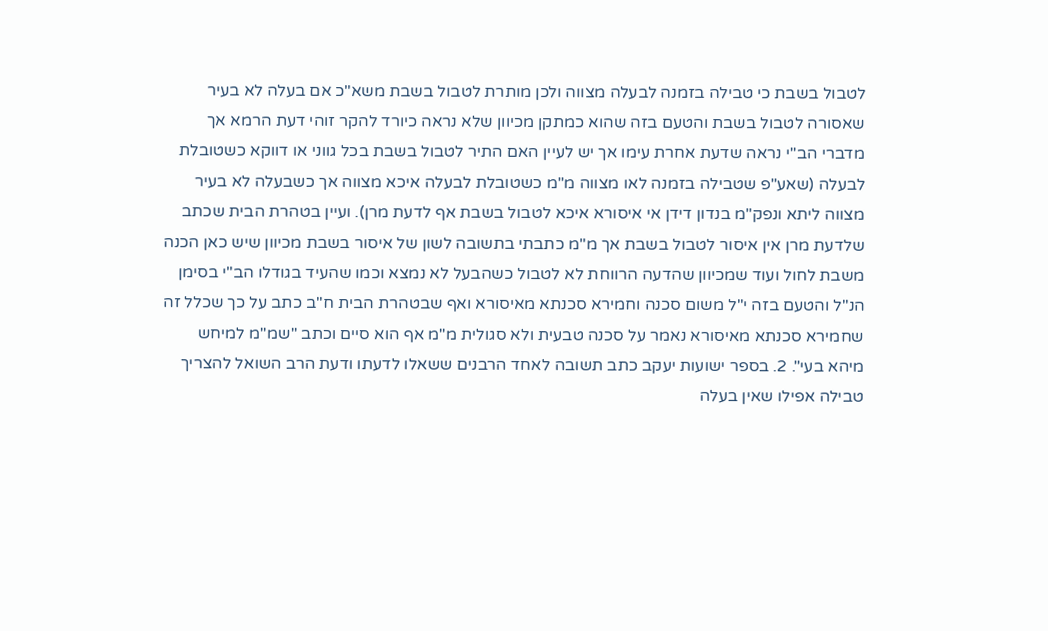לטבול בשבת כי טבילה בזמנה לבעלה מצווה ולכן מותרת לטבול בשבת משא"כ אם בעלה לא בעיר שאסורה לטבול בשבת והטעם בזה שהוא כמתקן מכיוון שלא נראה כיורד להקר זוהי דעת הרמא אך מדברי הב"י נראה שדעת אחרת עימו אך יש לעיין האם התיר לטבול בשבת בכל גווני או דווקא כשטובלת לבעלה (שאע"פ שטבילה בזמנה לאו מצווה מ"מ כשטובלת לבעלה איכא מצווה אך כשבעלה לא בעיר מצווה ליתא ונפק"מ בנדון דידן אי איסורא איכא לטבול בשבת אף לדעת מרן). ועיין בטהרת הבית שכתב שלדעת מרן אין איסור לטבול בשבת אך מ"מ כתבתי בתשובה לשון של איסור בשבת מכיוון שיש כאן הכנה משבת לחול ועוד שמכיוון שהדעה הרווחת לא לטבול כשהבעל לא נמצא וכמו שהעיד בגודלו הב"י בסימן הנ"ל והטעם בזה י"ל משום סכנה וחמירא סכנתא מאיסורא ואף שבטהרת הבית ח"ב כתב על כך שכלל זה שחמירא סכנתא מאיסורא נאמר על סכנה טבעית ולא סגולית מ"מ אף הוא סיים וכתב "שמ"מ למיחש מיהא בעי". 2. בספר ישועות יעקב כתב תשובה לאחד הרבנים ששאלו לדעתו ודעת הרב השואל להצריך טבילה אפילו שאין בעלה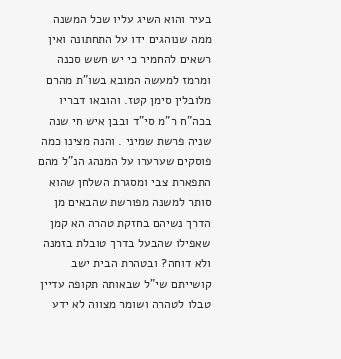בעיר והוא השיג עליו שכל המשנה ממה שנוהגים ידו על התחתונה ואין רשאים להחמיר כי יש חשש סכנה ומרמז למעשה המובא בשו"ת מהרם מלובלין סימן קטז. והובאו דבריו בכה"ח ר"מ סי"ד ובבן איש חי שנה שניה פרשת שמיני . והנה מצינו כמה פוסקים שערערו על המנהג הנ"ל מהם התפארת צבי ומסגרת השלחן שהוא סותר למשנה מפורשת שהבאים מן הדרך נשיהם בחזקת טהרה הא קמן שאפילו שהבעל בדרך טובלת בזמנה ולא דוחה? ובטהרת הבית ישב קושייתם שי"ל שבאותה תקופה עדיין טבלו לטהרה ושומר מצווה לא ידע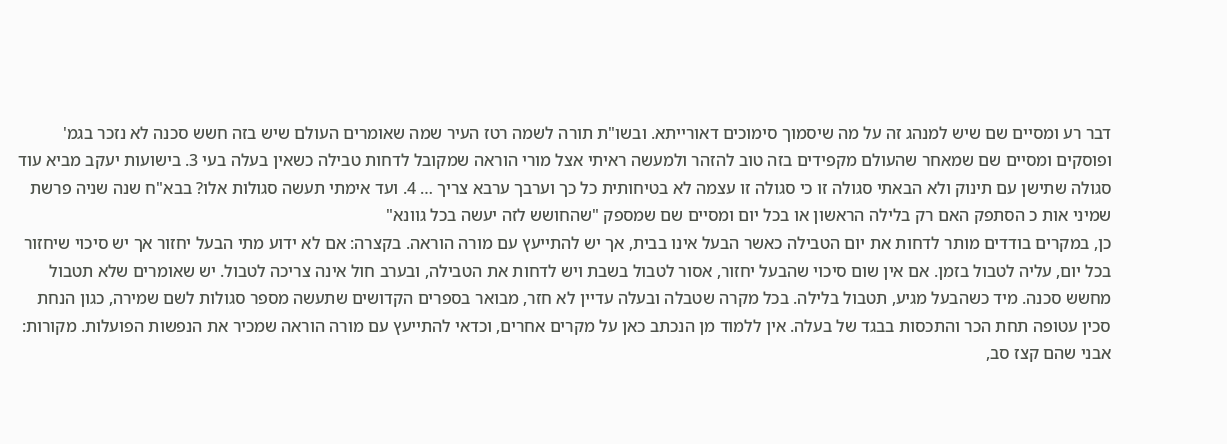דבר רע ומסיים שם שיש למנהג זה על מה שיסמוך סימוכים דאורייתא. ובשו"ת תורה לשמה רטז העיר שמה שאומרים העולם שיש בזה חשש סכנה לא נזכר בגמ' ופוסקים ומסיים שם שמאחר שהעולם מקפידים בזה טוב להזהר ולמעשה ראיתי אצל מורי הוראה שמקובל לדחות טבילה כשאין בעלה בעי 3. בישועות יעקב מביא עוד סגולה שתישן עם תינוק ולא הבאתי סגולה זו כי סגולה זו עצמה לא בטיחותית כל כך וערבך ערבא צריך … 4. ועד אימתי תעשה סגולות אלו? בבא"ח שנה שניה פרשת שמיני אות כ הסתפק האם רק בלילה הראשון או בכל יום ומסיים שם שמספק "שהחושש לזה יעשה בכל גוונא"
כן, במקרים בודדים מותר לדחות את יום הטבילה כאשר הבעל אינו בבית, אך יש להתייעץ עם מורה הוראה. בקצרה: אם לא ידוע מתי הבעל יחזור אך יש סיכוי שיחזור בכל יום, עליה לטבול בזמן. אם אין שום סיכוי שהבעל יחזור, אסור לטבול בשבת ויש לדחות את הטבילה, ובערב חול אינה צריכה לטבול. יש שאומרים שלא תטבול מחשש סכנה. מיד כשהבעל מגיע, תטבול בלילה. בכל מקרה שטבלה ובעלה עדיין לא חזר, מבואר בספרים הקדושים שתעשה מספר סגולות לשם שמירה, כגון הנחת סכין עטופה תחת הכר והתכסות בבגד של בעלה. אין ללמוד מן הנכתב כאן על מקרים אחרים, וכדאי להתייעץ עם מורה הוראה שמכיר את הנפשות הפועלות. מקורות: אבני שהם קצז סב,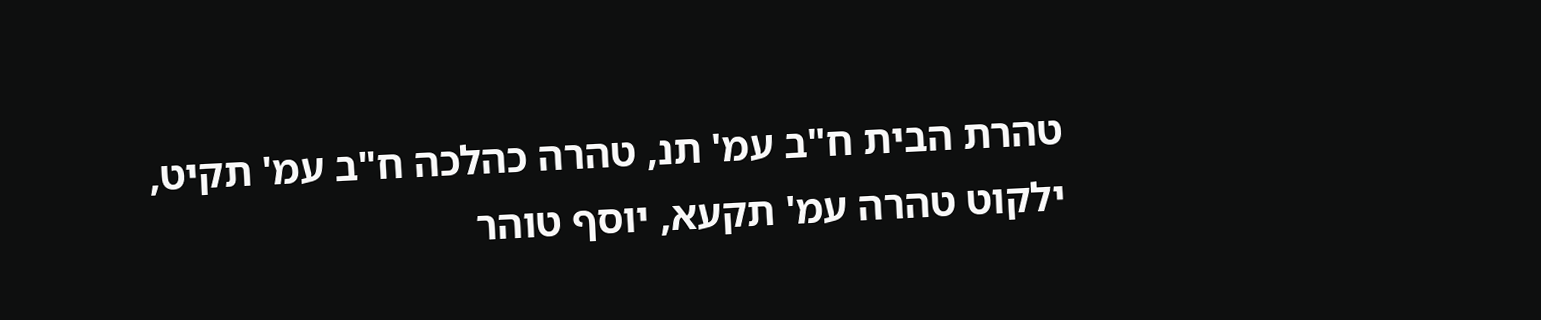טהרת הבית ח"ב עמ' תנ, טהרה כהלכה ח"ב עמ' תקיט, ילקוט טהרה עמ' תקעא, יוסף טוהר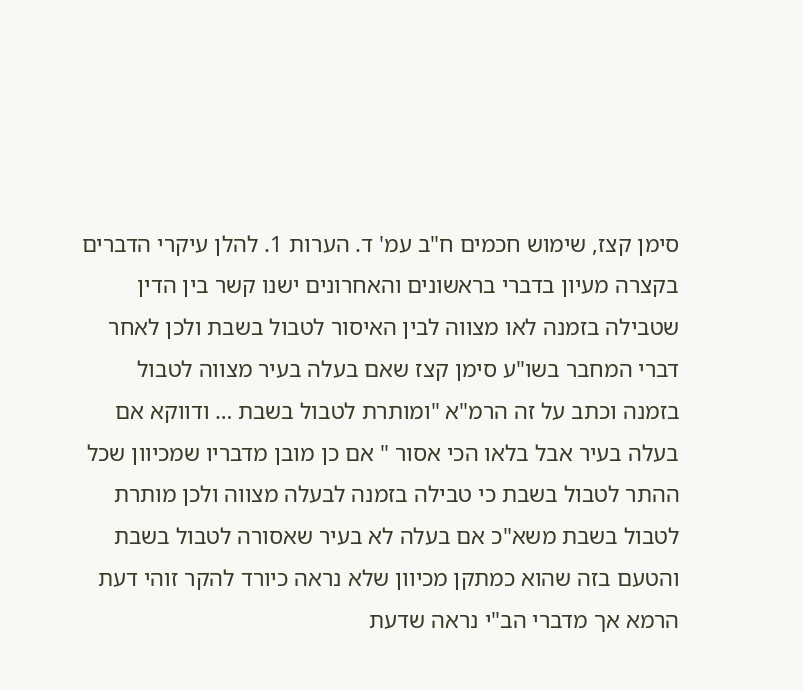סימן קצז, שימוש חכמים ח"ב עמ' ד. הערות 1. להלן עיקרי הדברים בקצרה מעיון בדברי בראשונים והאחרונים ישנו קשר בין הדין שטבילה בזמנה לאו מצווה לבין האיסור לטבול בשבת ולכן לאחר דברי המחבר בשו"ע סימן קצז שאם בעלה בעיר מצווה לטבול בזמנה וכתב על זה הרמ"א "ומותרת לטבול בשבת … ודווקא אם בעלה בעיר אבל בלאו הכי אסור " אם כן מובן מדבריו שמכיוון שכל ההתר לטבול בשבת כי טבילה בזמנה לבעלה מצווה ולכן מותרת לטבול בשבת משא"כ אם בעלה לא בעיר שאסורה לטבול בשבת והטעם בזה שהוא כמתקן מכיוון שלא נראה כיורד להקר זוהי דעת הרמא אך מדברי הב"י נראה שדעת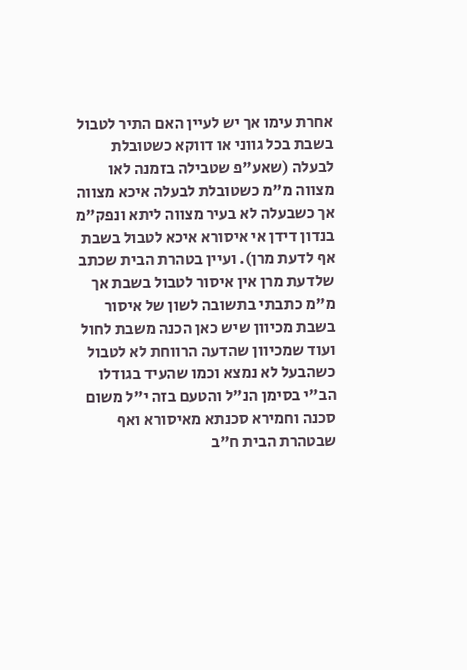אחרת עימו אך יש לעיין האם התיר לטבול בשבת בכל גווני או דווקא כשטובלת לבעלה (שאע"פ שטבילה בזמנה לאו מצווה מ"מ כשטובלת לבעלה איכא מצווה אך כשבעלה לא בעיר מצווה ליתא ונפק"מ בנדון דידן אי איסורא איכא לטבול בשבת אף לדעת מרן). ועיין בטהרת הבית שכתב שלדעת מרן אין איסור לטבול בשבת אך מ"מ כתבתי בתשובה לשון של איסור בשבת מכיוון שיש כאן הכנה משבת לחול ועוד שמכיוון שהדעה הרווחת לא לטבול כשהבעל לא נמצא וכמו שהעיד בגודלו הב"י בסימן הנ"ל והטעם בזה י"ל משום סכנה וחמירא סכנתא מאיסורא ואף שבטהרת הבית ח"ב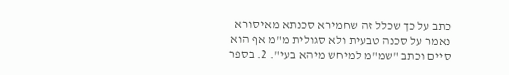כתב על כך שכלל זה שחמירא סכנתא מאיסורא נאמר על סכנה טבעית ולא סגולית מ"מ אף הוא סיים וכתב "שמ"מ למיחש מיהא בעי". 2. בספר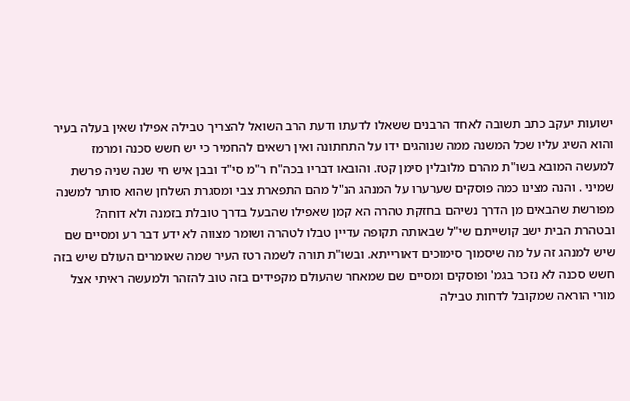ישועות יעקב כתב תשובה לאחד הרבנים ששאלו לדעתו ודעת הרב השואל להצריך טבילה אפילו שאין בעלה בעיר והוא השיג עליו שכל המשנה ממה שנוהגים ידו על התחתונה ואין רשאים להחמיר כי יש חשש סכנה ומרמז למעשה המובא בשו"ת מהרם מלובלין סימן קטז. והובאו דבריו בכה"ח ר"מ סי"ד ובבן איש חי שנה שניה פרשת שמיני . והנה מצינו כמה פוסקים שערערו על המנהג הנ"ל מהם התפארת צבי ומסגרת השלחן שהוא סותר למשנה מפורשת שהבאים מן הדרך נשיהם בחזקת טהרה הא קמן שאפילו שהבעל בדרך טובלת בזמנה ולא דוחה? ובטהרת הבית ישב קושייתם שי"ל שבאותה תקופה עדיין טבלו לטהרה ושומר מצווה לא ידע דבר רע ומסיים שם שיש למנהג זה על מה שיסמוך סימוכים דאורייתא. ובשו"ת תורה לשמה רטז העיר שמה שאומרים העולם שיש בזה חשש סכנה לא נזכר בגמ' ופוסקים ומסיים שם שמאחר שהעולם מקפידים בזה טוב להזהר ולמעשה ראיתי אצל מורי הוראה שמקובל לדחות טבילה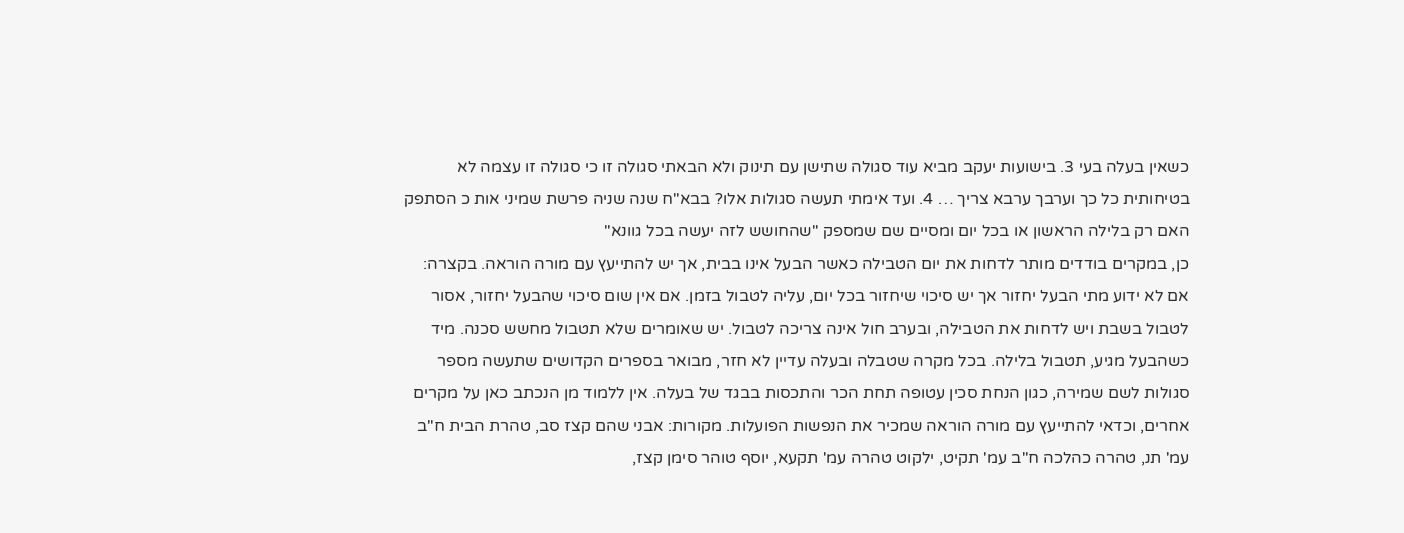כשאין בעלה בעי 3. בישועות יעקב מביא עוד סגולה שתישן עם תינוק ולא הבאתי סגולה זו כי סגולה זו עצמה לא בטיחותית כל כך וערבך ערבא צריך … 4. ועד אימתי תעשה סגולות אלו? בבא"ח שנה שניה פרשת שמיני אות כ הסתפק האם רק בלילה הראשון או בכל יום ומסיים שם שמספק "שהחושש לזה יעשה בכל גוונא"
כן, במקרים בודדים מותר לדחות את יום הטבילה כאשר הבעל אינו בבית, אך יש להתייעץ עם מורה הוראה. בקצרה: אם לא ידוע מתי הבעל יחזור אך יש סיכוי שיחזור בכל יום, עליה לטבול בזמן. אם אין שום סיכוי שהבעל יחזור, אסור לטבול בשבת ויש לדחות את הטבילה, ובערב חול אינה צריכה לטבול. יש שאומרים שלא תטבול מחשש סכנה. מיד כשהבעל מגיע, תטבול בלילה. בכל מקרה שטבלה ובעלה עדיין לא חזר, מבואר בספרים הקדושים שתעשה מספר סגולות לשם שמירה, כגון הנחת סכין עטופה תחת הכר והתכסות בבגד של בעלה. אין ללמוד מן הנכתב כאן על מקרים אחרים, וכדאי להתייעץ עם מורה הוראה שמכיר את הנפשות הפועלות. מקורות: אבני שהם קצז סב, טהרת הבית ח"ב עמ' תנ, טהרה כהלכה ח"ב עמ' תקיט, ילקוט טהרה עמ' תקעא, יוסף טוהר סימן קצז,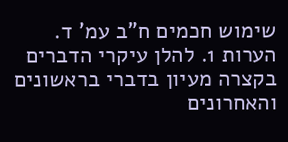שימוש חכמים ח"ב עמ' ד. הערות 1. להלן עיקרי הדברים בקצרה מעיון בדברי בראשונים והאחרונים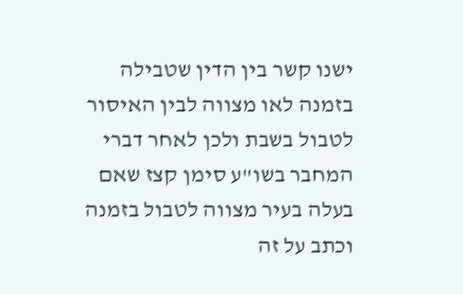ישנו קשר בין הדין שטבילה בזמנה לאו מצווה לבין האיסור לטבול בשבת ולכן לאחר דברי המחבר בשו"ע סימן קצז שאם בעלה בעיר מצווה לטבול בזמנה וכתב על זה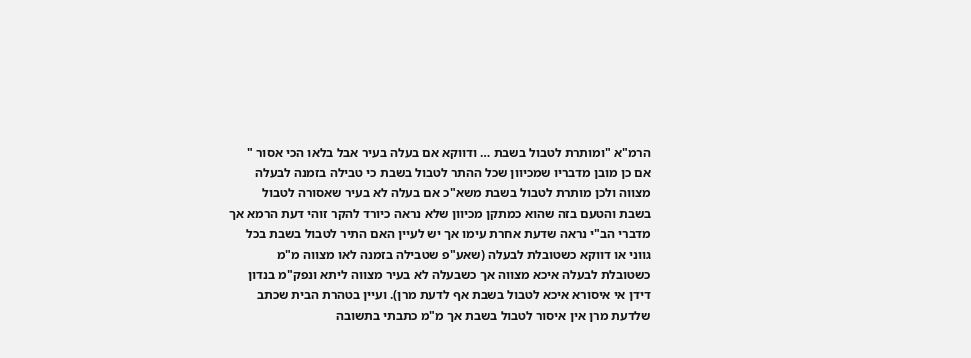הרמ"א "ומותרת לטבול בשבת … ודווקא אם בעלה בעיר אבל בלאו הכי אסור " אם כן מובן מדבריו שמכיוון שכל ההתר לטבול בשבת כי טבילה בזמנה לבעלה מצווה ולכן מותרת לטבול בשבת משא"כ אם בעלה לא בעיר שאסורה לטבול בשבת והטעם בזה שהוא כמתקן מכיוון שלא נראה כיורד להקר זוהי דעת הרמא אך מדברי הב"י נראה שדעת אחרת עימו אך יש לעיין האם התיר לטבול בשבת בכל גווני או דווקא כשטובלת לבעלה (שאע"פ שטבילה בזמנה לאו מצווה מ"מ כשטובלת לבעלה איכא מצווה אך כשבעלה לא בעיר מצווה ליתא ונפק"מ בנדון דידן אי איסורא איכא לטבול בשבת אף לדעת מרן). ועיין בטהרת הבית שכתב שלדעת מרן אין איסור לטבול בשבת אך מ"מ כתבתי בתשובה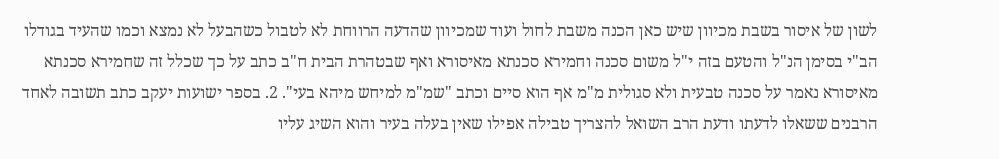לשון של איסור בשבת מכיוון שיש כאן הכנה משבת לחול ועוד שמכיוון שהדעה הרווחת לא לטבול כשהבעל לא נמצא וכמו שהעיד בגודלו הב"י בסימן הנ"ל והטעם בזה י"ל משום סכנה וחמירא סכנתא מאיסורא ואף שבטהרת הבית ח"ב כתב על כך שכלל זה שחמירא סכנתא מאיסורא נאמר על סכנה טבעית ולא סגולית מ"מ אף הוא סיים וכתב "שמ"מ למיחש מיהא בעי". 2. בספר ישועות יעקב כתב תשובה לאחד הרבנים ששאלו לדעתו ודעת הרב השואל להצריך טבילה אפילו שאין בעלה בעיר והוא השיג עליו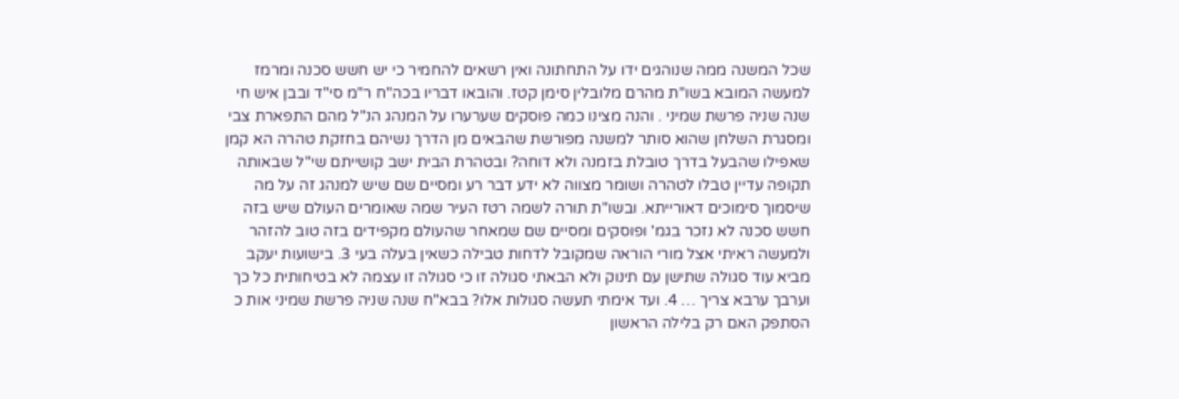שכל המשנה ממה שנוהגים ידו על התחתונה ואין רשאים להחמיר כי יש חשש סכנה ומרמז למעשה המובא בשו"ת מהרם מלובלין סימן קטז. והובאו דבריו בכה"ח ר"מ סי"ד ובבן איש חי שנה שניה פרשת שמיני . והנה מצינו כמה פוסקים שערערו על המנהג הנ"ל מהם התפארת צבי ומסגרת השלחן שהוא סותר למשנה מפורשת שהבאים מן הדרך נשיהם בחזקת טהרה הא קמן שאפילו שהבעל בדרך טובלת בזמנה ולא דוחה? ובטהרת הבית ישב קושייתם שי"ל שבאותה תקופה עדיין טבלו לטהרה ושומר מצווה לא ידע דבר רע ומסיים שם שיש למנהג זה על מה שיסמוך סימוכים דאורייתא. ובשו"ת תורה לשמה רטז העיר שמה שאומרים העולם שיש בזה חשש סכנה לא נזכר בגמ' ופוסקים ומסיים שם שמאחר שהעולם מקפידים בזה טוב להזהר ולמעשה ראיתי אצל מורי הוראה שמקובל לדחות טבילה כשאין בעלה בעי 3. בישועות יעקב מביא עוד סגולה שתישן עם תינוק ולא הבאתי סגולה זו כי סגולה זו עצמה לא בטיחותית כל כך וערבך ערבא צריך … 4. ועד אימתי תעשה סגולות אלו? בבא"ח שנה שניה פרשת שמיני אות כ הסתפק האם רק בלילה הראשון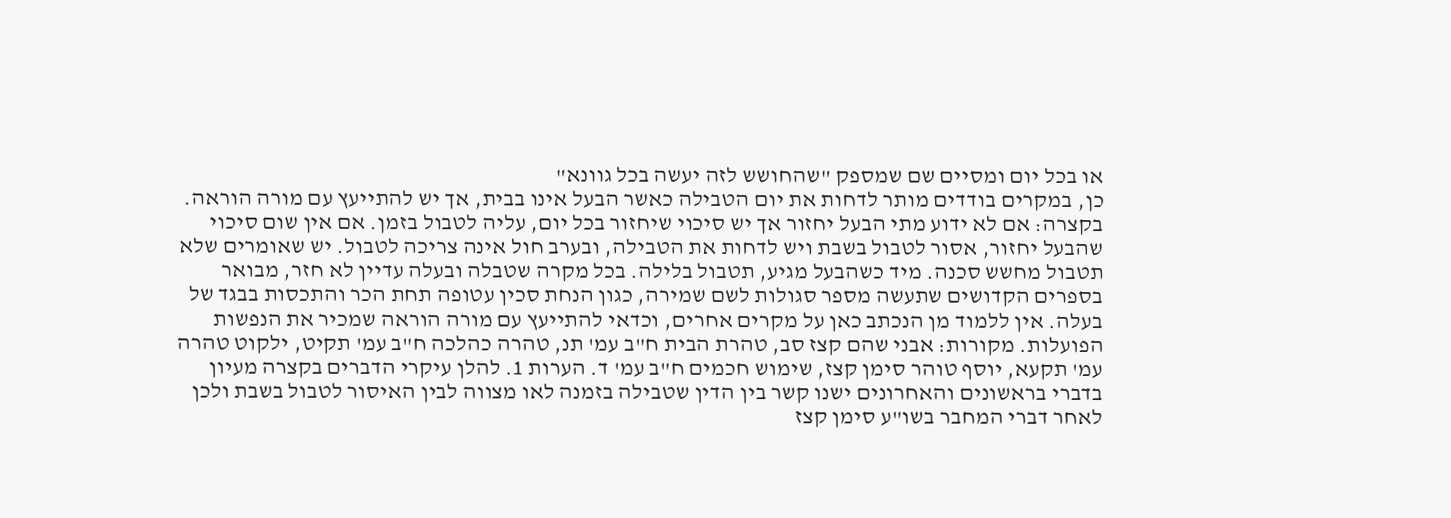או בכל יום ומסיים שם שמספק "שהחושש לזה יעשה בכל גוונא"
כן, במקרים בודדים מותר לדחות את יום הטבילה כאשר הבעל אינו בבית, אך יש להתייעץ עם מורה הוראה. בקצרה: אם לא ידוע מתי הבעל יחזור אך יש סיכוי שיחזור בכל יום, עליה לטבול בזמן. אם אין שום סיכוי שהבעל יחזור, אסור לטבול בשבת ויש לדחות את הטבילה, ובערב חול אינה צריכה לטבול. יש שאומרים שלא תטבול מחשש סכנה. מיד כשהבעל מגיע, תטבול בלילה. בכל מקרה שטבלה ובעלה עדיין לא חזר, מבואר בספרים הקדושים שתעשה מספר סגולות לשם שמירה, כגון הנחת סכין עטופה תחת הכר והתכסות בבגד של בעלה. אין ללמוד מן הנכתב כאן על מקרים אחרים, וכדאי להתייעץ עם מורה הוראה שמכיר את הנפשות הפועלות. מקורות: אבני שהם קצז סב, טהרת הבית ח"ב עמ' תנ, טהרה כהלכה ח"ב עמ' תקיט, ילקוט טהרה עמ' תקעא, יוסף טוהר סימן קצז, שימוש חכמים ח"ב עמ' ד. הערות 1. להלן עיקרי הדברים בקצרה מעיון בדברי בראשונים והאחרונים ישנו קשר בין הדין שטבילה בזמנה לאו מצווה לבין האיסור לטבול בשבת ולכן לאחר דברי המחבר בשו"ע סימן קצז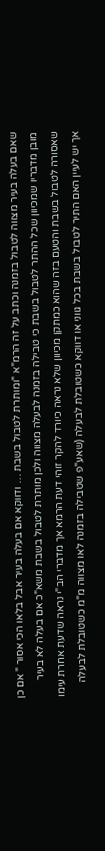שאם בעלה בעיר מצווה לטבול בזמנה וכתב על זה הרמ"א "ומותרת לטבול בשבת … ודווקא אם בעלה בעיר אבל בלאו הכי אסור " אם כן מובן מדבריו שמכיוון שכל ההתר לטבול בשבת כי טבילה בזמנה לבעלה מצווה ולכן מותרת לטבול בשבת משא"כ אם בעלה לא בעיר שאסורה לטבול בשבת והטעם בזה שהוא כמתקן מכיוון שלא נראה כיורד להקר זוהי דעת הרמא אך מדברי הב"י נראה שדעת אחרת עימו אך יש לעיין האם התיר לטבול בשבת בכל גווני או דווקא כשטובלת לבעלה (שאע"פ שטבילה בזמנה לאו מצווה מ"מ כשטובלת לבעלה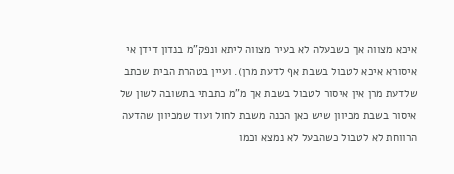איכא מצווה אך כשבעלה לא בעיר מצווה ליתא ונפק"מ בנדון דידן אי איסורא איכא לטבול בשבת אף לדעת מרן). ועיין בטהרת הבית שכתב שלדעת מרן אין איסור לטבול בשבת אך מ"מ כתבתי בתשובה לשון של איסור בשבת מכיוון שיש כאן הכנה משבת לחול ועוד שמכיוון שהדעה הרווחת לא לטבול כשהבעל לא נמצא וכמו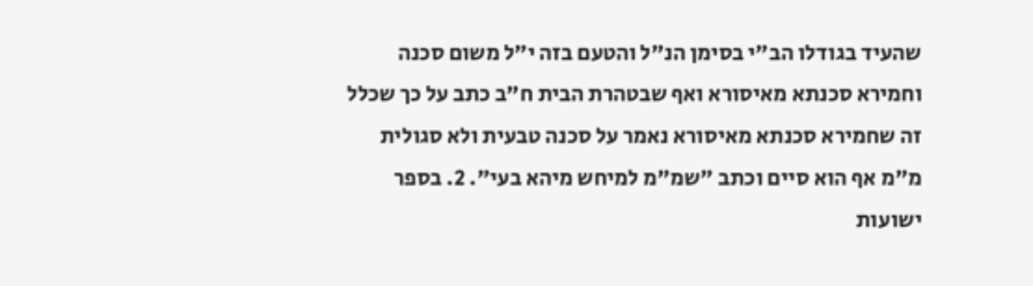שהעיד בגודלו הב"י בסימן הנ"ל והטעם בזה י"ל משום סכנה וחמירא סכנתא מאיסורא ואף שבטהרת הבית ח"ב כתב על כך שכלל זה שחמירא סכנתא מאיסורא נאמר על סכנה טבעית ולא סגולית מ"מ אף הוא סיים וכתב "שמ"מ למיחש מיהא בעי". 2. בספר ישועות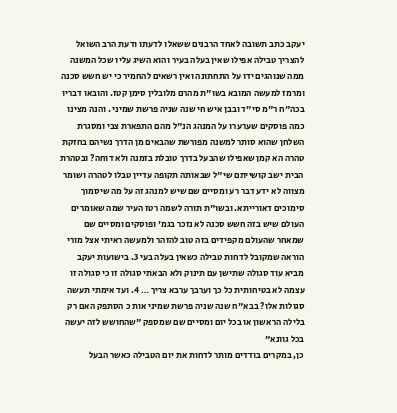יעקב כתב תשובה לאחד הרבנים ששאלו לדעתו ודעת הרב השואל להצריך טבילה אפילו שאין בעלה בעיר והוא השיג עליו שכל המשנה ממה שנוהגים ידו על התחתונה ואין רשאים להחמיר כי יש חשש סכנה ומרמז למעשה המובא בשו"ת מהרם מלובלין סימן קטז. והובאו דבריו בכה"ח ר"מ סי"ד ובבן איש חי שנה שניה פרשת שמיני . והנה מצינו כמה פוסקים שערערו על המנהג הנ"ל מהם התפארת צבי ומסגרת השלחן שהוא סותר למשנה מפורשת שהבאים מן הדרך נשיהם בחזקת טהרה הא קמן שאפילו שהבעל בדרך טובלת בזמנה ולא דוחה? ובטהרת הבית ישב קושייתם שי"ל שבאותה תקופה עדיין טבלו לטהרה ושומר מצווה לא ידע דבר רע ומסיים שם שיש למנהג זה על מה שיסמוך סימוכים דאורייתא. ובשו"ת תורה לשמה רטז העיר שמה שאומרים העולם שיש בזה חשש סכנה לא נזכר בגמ' ופוסקים ומסיים שם שמאחר שהעולם מקפידים בזה טוב להזהר ולמעשה ראיתי אצל מורי הוראה שמקובל לדחות טבילה כשאין בעלה בעי 3. בישועות יעקב מביא עוד סגולה שתישן עם תינוק ולא הבאתי סגולה זו כי סגולה זו עצמה לא בטיחותית כל כך וערבך ערבא צריך … 4. ועד אימתי תעשה סגולות אלו? בבא"ח שנה שניה פרשת שמיני אות כ הסתפק האם רק בלילה הראשון או בכל יום ומסיים שם שמספק "שהחושש לזה יעשה בכל גוונא"
כן, במקרים בודדים מותר לדחות את יום הטבילה כאשר הבעל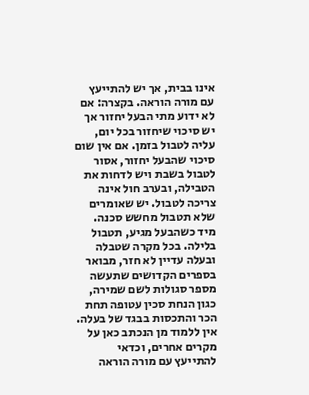אינו בבית, אך יש להתייעץ עם מורה הוראה. בקצרה: אם לא ידוע מתי הבעל יחזור אך יש סיכוי שיחזור בכל יום, עליה לטבול בזמן. אם אין שום סיכוי שהבעל יחזור, אסור לטבול בשבת ויש לדחות את הטבילה, ובערב חול אינה צריכה לטבול. יש שאומרים שלא תטבול מחשש סכנה. מיד כשהבעל מגיע, תטבול בלילה. בכל מקרה שטבלה ובעלה עדיין לא חזר, מבואר בספרים הקדושים שתעשה מספר סגולות לשם שמירה, כגון הנחת סכין עטופה תחת הכר והתכסות בבגד של בעלה. אין ללמוד מן הנכתב כאן על מקרים אחרים, וכדאי להתייעץ עם מורה הוראה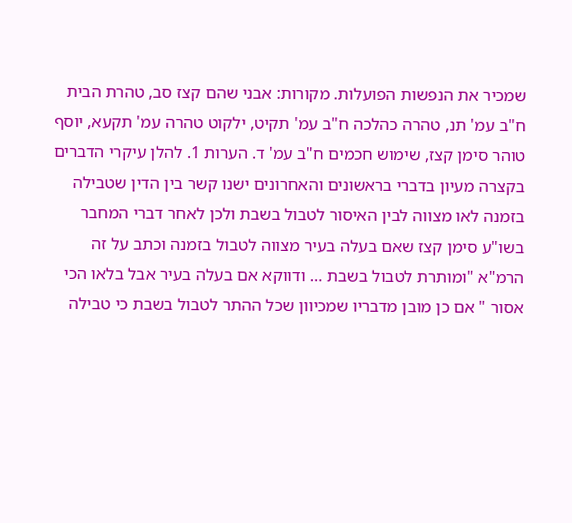שמכיר את הנפשות הפועלות. מקורות: אבני שהם קצז סב, טהרת הבית ח"ב עמ' תנ, טהרה כהלכה ח"ב עמ' תקיט, ילקוט טהרה עמ' תקעא, יוסף טוהר סימן קצז, שימוש חכמים ח"ב עמ' ד. הערות 1. להלן עיקרי הדברים בקצרה מעיון בדברי בראשונים והאחרונים ישנו קשר בין הדין שטבילה בזמנה לאו מצווה לבין האיסור לטבול בשבת ולכן לאחר דברי המחבר בשו"ע סימן קצז שאם בעלה בעיר מצווה לטבול בזמנה וכתב על זה הרמ"א "ומותרת לטבול בשבת … ודווקא אם בעלה בעיר אבל בלאו הכי אסור " אם כן מובן מדבריו שמכיוון שכל ההתר לטבול בשבת כי טבילה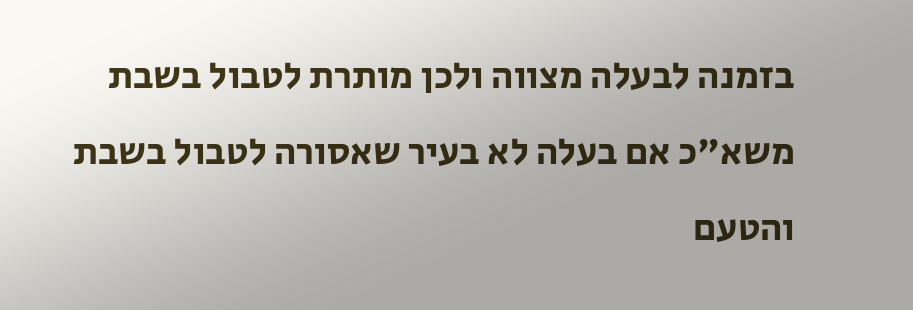בזמנה לבעלה מצווה ולכן מותרת לטבול בשבת משא"כ אם בעלה לא בעיר שאסורה לטבול בשבת והטעם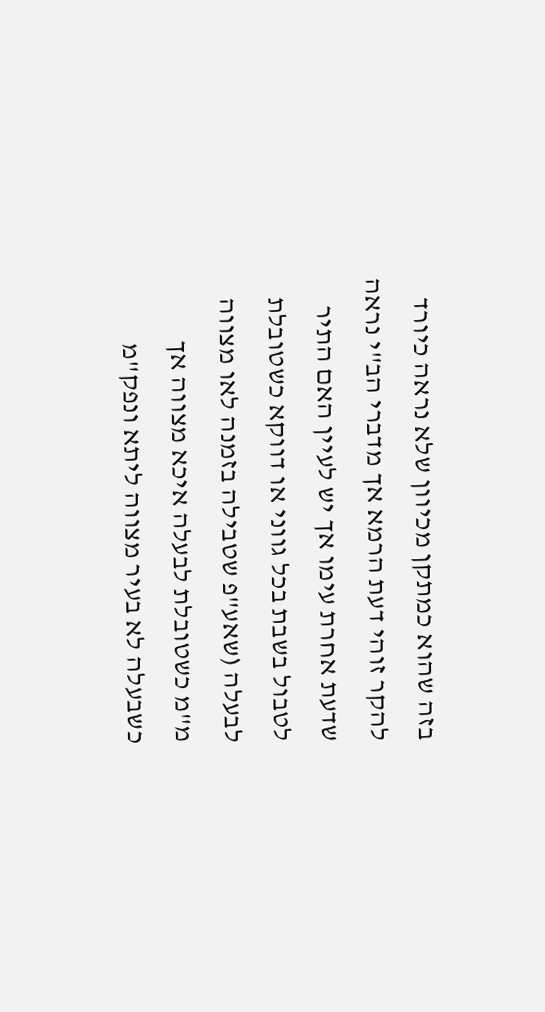בזה שהוא כמתקן מכיוון שלא נראה כיורד להקר זוהי דעת הרמא אך מדברי הב"י נראה שדעת אחרת עימו אך יש לעיין האם התיר לטבול בשבת בכל גווני או דווקא כשטובלת לבעלה (שאע"פ שטבילה בזמנה לאו מצווה מ"מ כשטובלת לבעלה איכא מצווה אך כשבעלה לא בעיר מצווה ליתא ונפק"מ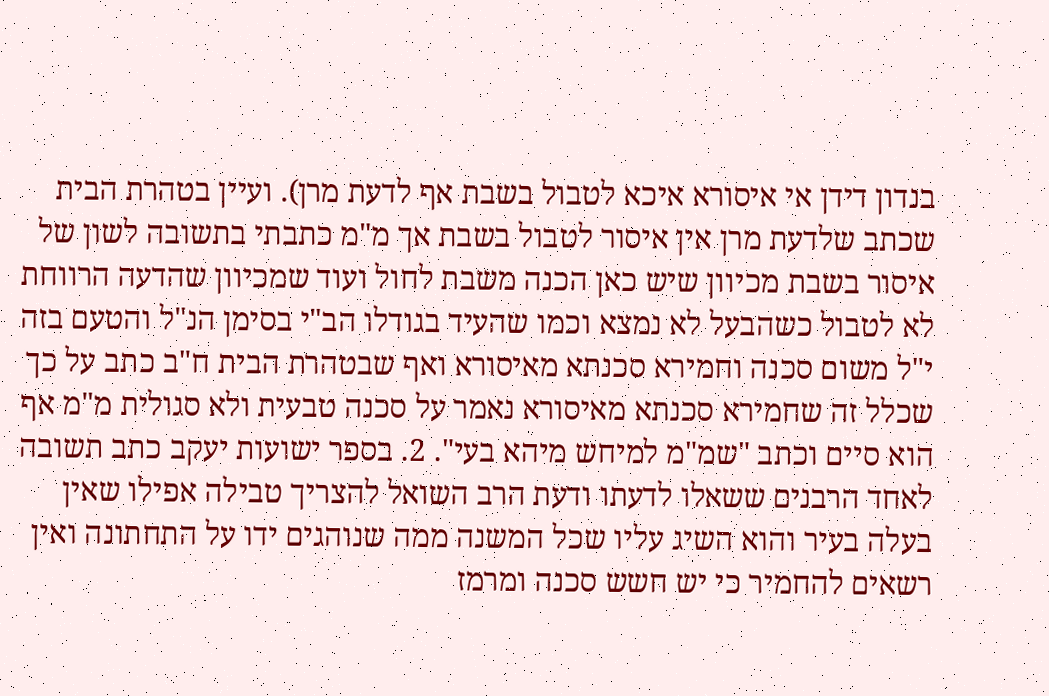בנדון דידן אי איסורא איכא לטבול בשבת אף לדעת מרן). ועיין בטהרת הבית שכתב שלדעת מרן אין איסור לטבול בשבת אך מ"מ כתבתי בתשובה לשון של איסור בשבת מכיוון שיש כאן הכנה משבת לחול ועוד שמכיוון שהדעה הרווחת לא לטבול כשהבעל לא נמצא וכמו שהעיד בגודלו הב"י בסימן הנ"ל והטעם בזה י"ל משום סכנה וחמירא סכנתא מאיסורא ואף שבטהרת הבית ח"ב כתב על כך שכלל זה שחמירא סכנתא מאיסורא נאמר על סכנה טבעית ולא סגולית מ"מ אף הוא סיים וכתב "שמ"מ למיחש מיהא בעי". 2. בספר ישועות יעקב כתב תשובה לאחד הרבנים ששאלו לדעתו ודעת הרב השואל להצריך טבילה אפילו שאין בעלה בעיר והוא השיג עליו שכל המשנה ממה שנוהגים ידו על התחתונה ואין רשאים להחמיר כי יש חשש סכנה ומרמז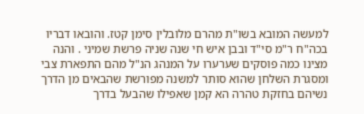למעשה המובא בשו"ת מהרם מלובלין סימן קטז. והובאו דבריו בכה"ח ר"מ סי"ד ובבן איש חי שנה שניה פרשת שמיני . והנה מצינו כמה פוסקים שערערו על המנהג הנ"ל מהם התפארת צבי ומסגרת השלחן שהוא סותר למשנה מפורשת שהבאים מן הדרך נשיהם בחזקת טהרה הא קמן שאפילו שהבעל בדרך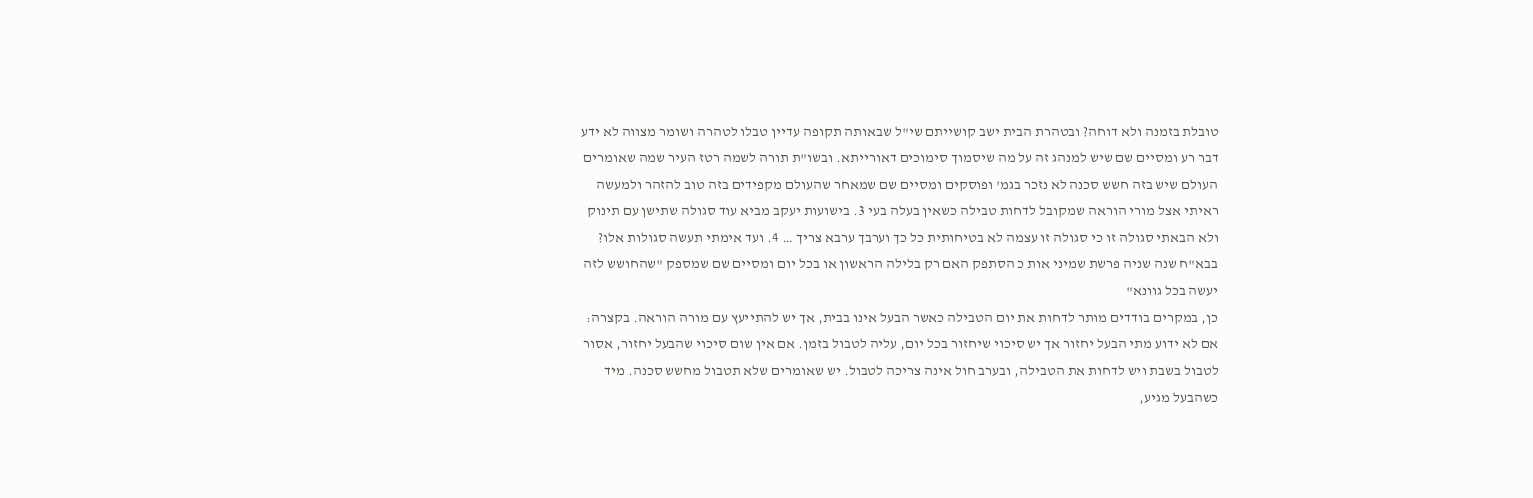טובלת בזמנה ולא דוחה? ובטהרת הבית ישב קושייתם שי"ל שבאותה תקופה עדיין טבלו לטהרה ושומר מצווה לא ידע דבר רע ומסיים שם שיש למנהג זה על מה שיסמוך סימוכים דאורייתא. ובשו"ת תורה לשמה רטז העיר שמה שאומרים העולם שיש בזה חשש סכנה לא נזכר בגמ' ופוסקים ומסיים שם שמאחר שהעולם מקפידים בזה טוב להזהר ולמעשה ראיתי אצל מורי הוראה שמקובל לדחות טבילה כשאין בעלה בעי 3. בישועות יעקב מביא עוד סגולה שתישן עם תינוק ולא הבאתי סגולה זו כי סגולה זו עצמה לא בטיחותית כל כך וערבך ערבא צריך … 4. ועד אימתי תעשה סגולות אלו? בבא"ח שנה שניה פרשת שמיני אות כ הסתפק האם רק בלילה הראשון או בכל יום ומסיים שם שמספק "שהחושש לזה יעשה בכל גוונא"
כן, במקרים בודדים מותר לדחות את יום הטבילה כאשר הבעל אינו בבית, אך יש להתייעץ עם מורה הוראה. בקצרה: אם לא ידוע מתי הבעל יחזור אך יש סיכוי שיחזור בכל יום, עליה לטבול בזמן. אם אין שום סיכוי שהבעל יחזור, אסור לטבול בשבת ויש לדחות את הטבילה, ובערב חול אינה צריכה לטבול. יש שאומרים שלא תטבול מחשש סכנה. מיד כשהבעל מגיע,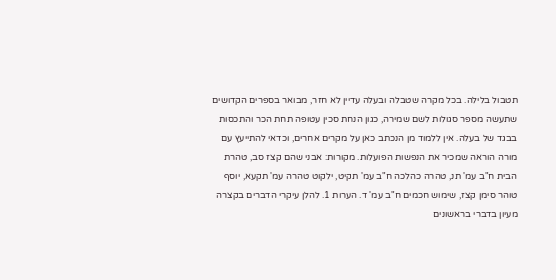תטבול בלילה. בכל מקרה שטבלה ובעלה עדיין לא חזר, מבואר בספרים הקדושים שתעשה מספר סגולות לשם שמירה, כגון הנחת סכין עטופה תחת הכר והתכסות בבגד של בעלה. אין ללמוד מן הנכתב כאן על מקרים אחרים, וכדאי להתייעץ עם מורה הוראה שמכיר את הנפשות הפועלות. מקורות: אבני שהם קצז סב, טהרת הבית ח"ב עמ' תנ, טהרה כהלכה ח"ב עמ' תקיט, ילקוט טהרה עמ' תקעא, יוסף טוהר סימן קצז, שימוש חכמים ח"ב עמ' ד. הערות 1. להלן עיקרי הדברים בקצרה מעיון בדברי בראשונים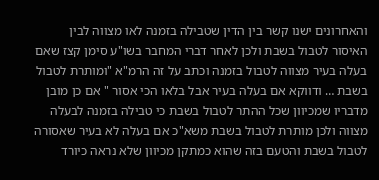והאחרונים ישנו קשר בין הדין שטבילה בזמנה לאו מצווה לבין האיסור לטבול בשבת ולכן לאחר דברי המחבר בשו"ע סימן קצז שאם בעלה בעיר מצווה לטבול בזמנה וכתב על זה הרמ"א "ומותרת לטבול בשבת … ודווקא אם בעלה בעיר אבל בלאו הכי אסור " אם כן מובן מדבריו שמכיוון שכל ההתר לטבול בשבת כי טבילה בזמנה לבעלה מצווה ולכן מותרת לטבול בשבת משא"כ אם בעלה לא בעיר שאסורה לטבול בשבת והטעם בזה שהוא כמתקן מכיוון שלא נראה כיורד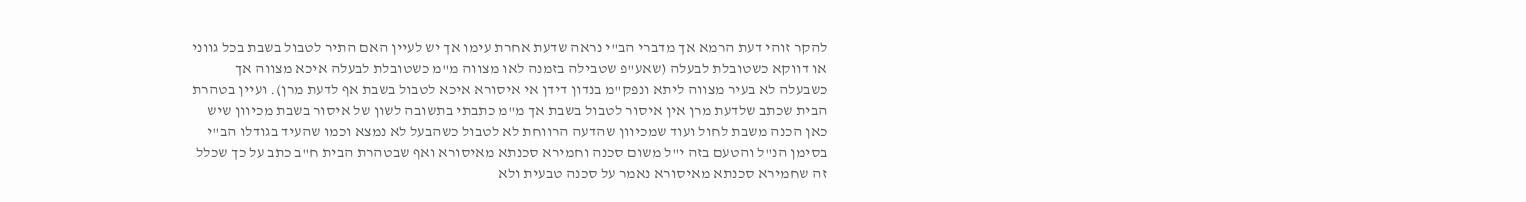להקר זוהי דעת הרמא אך מדברי הב"י נראה שדעת אחרת עימו אך יש לעיין האם התיר לטבול בשבת בכל גווני או דווקא כשטובלת לבעלה (שאע"פ שטבילה בזמנה לאו מצווה מ"מ כשטובלת לבעלה איכא מצווה אך כשבעלה לא בעיר מצווה ליתא ונפק"מ בנדון דידן אי איסורא איכא לטבול בשבת אף לדעת מרן). ועיין בטהרת הבית שכתב שלדעת מרן אין איסור לטבול בשבת אך מ"מ כתבתי בתשובה לשון של איסור בשבת מכיוון שיש כאן הכנה משבת לחול ועוד שמכיוון שהדעה הרווחת לא לטבול כשהבעל לא נמצא וכמו שהעיד בגודלו הב"י בסימן הנ"ל והטעם בזה י"ל משום סכנה וחמירא סכנתא מאיסורא ואף שבטהרת הבית ח"ב כתב על כך שכלל זה שחמירא סכנתא מאיסורא נאמר על סכנה טבעית ולא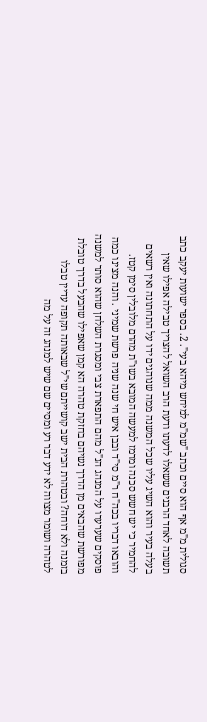סגולית מ"מ אף הוא סיים וכתב "שמ"מ למיחש מיהא בעי". 2. בספר ישועות יעקב כתב תשובה לאחד הרבנים ששאלו לדעתו ודעת הרב השואל להצריך טבילה אפילו שאין בעלה בעיר והוא השיג עליו שכל המשנה ממה שנוהגים ידו על התחתונה ואין רשאים להחמיר כי יש חשש סכנה ומרמז למעשה המובא בשו"ת מהרם מלובלין סימן קטז. והובאו דבריו בכה"ח ר"מ סי"ד ובבן איש חי שנה שניה פרשת שמיני . והנה מצינו כמה פוסקים שערערו על המנהג הנ"ל מהם התפארת צבי ומסגרת השלחן שהוא סותר למשנה מפורשת שהבאים מן הדרך נשיהם בחזקת טהרה הא קמן שאפילו שהבעל בדרך טובלת בזמנה ולא דוחה? ובטהרת הבית ישב קושייתם שי"ל שבאותה תקופה עדיין טבלו לטהרה ושומר מצווה לא ידע דבר רע ומסיים שם שיש למנהג זה על מה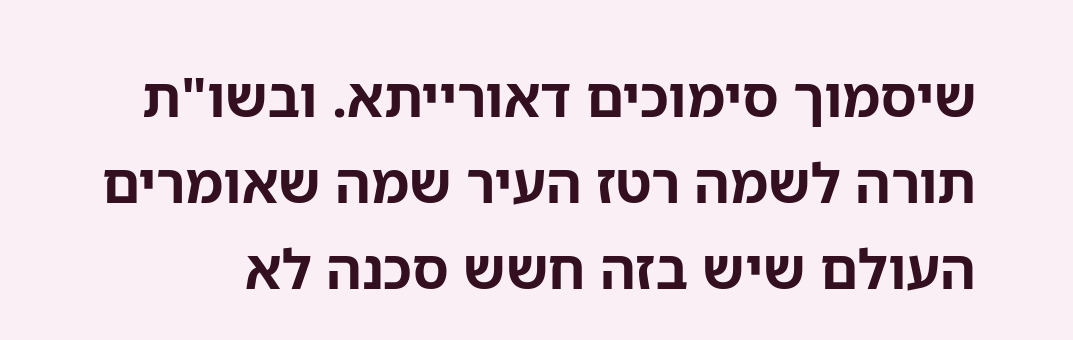שיסמוך סימוכים דאורייתא. ובשו"ת תורה לשמה רטז העיר שמה שאומרים העולם שיש בזה חשש סכנה לא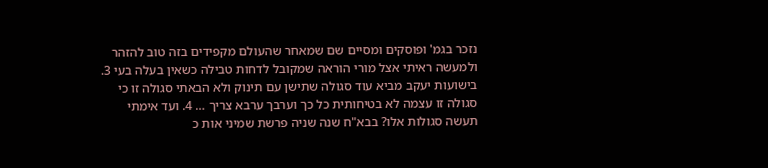נזכר בגמ' ופוסקים ומסיים שם שמאחר שהעולם מקפידים בזה טוב להזהר ולמעשה ראיתי אצל מורי הוראה שמקובל לדחות טבילה כשאין בעלה בעי 3. בישועות יעקב מביא עוד סגולה שתישן עם תינוק ולא הבאתי סגולה זו כי סגולה זו עצמה לא בטיחותית כל כך וערבך ערבא צריך … 4. ועד אימתי תעשה סגולות אלו? בבא"ח שנה שניה פרשת שמיני אות כ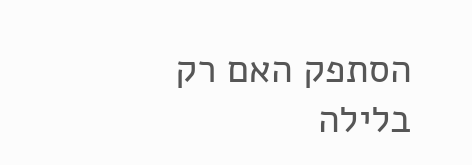הסתפק האם רק בלילה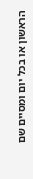הראשון או בכל יום ומסיים שם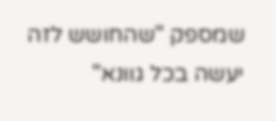שמספק "שהחושש לזה יעשה בכל גוונא"